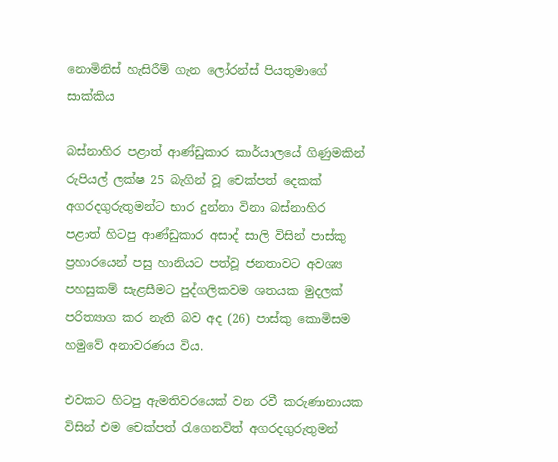නොමිනිස් හැසිරීම් ගැන ලෝරන්ස් පියතුමාගේ සාක්කිය

බස්නාහිර පළාත් ආණ්ඩුකාර කාර්යාලයේ ගිණුමකින් රුපියල් ලක්ෂ 25 බැගින් වූ චෙක්පත් දෙකක් අගරදගුරුතුමන්ට භාර දුන්නා විනා බස්නාහිර පළාත් හිටපු ආණ්ඩුකාර අසාද් සාලි විසින් පාස්කු ප්‍රහාරයෙන් පසු හානියට පත්වූ ජනතාවට අවශ්‍ය පහසුකම් සැළසීමට පුද්ගලිකවම ශතයක මුදලක් පරිත්‍යාග කර නැති බව අද (26) පාස්කු කොමිසම හමුවේ අනාවරණය විය.

එවකට හිටපු ඇමතිවරයෙක් වන රවී කරුණානායක විසින් එම චෙක්පත් රැගෙනවිත් අගරදගුරුතුමන්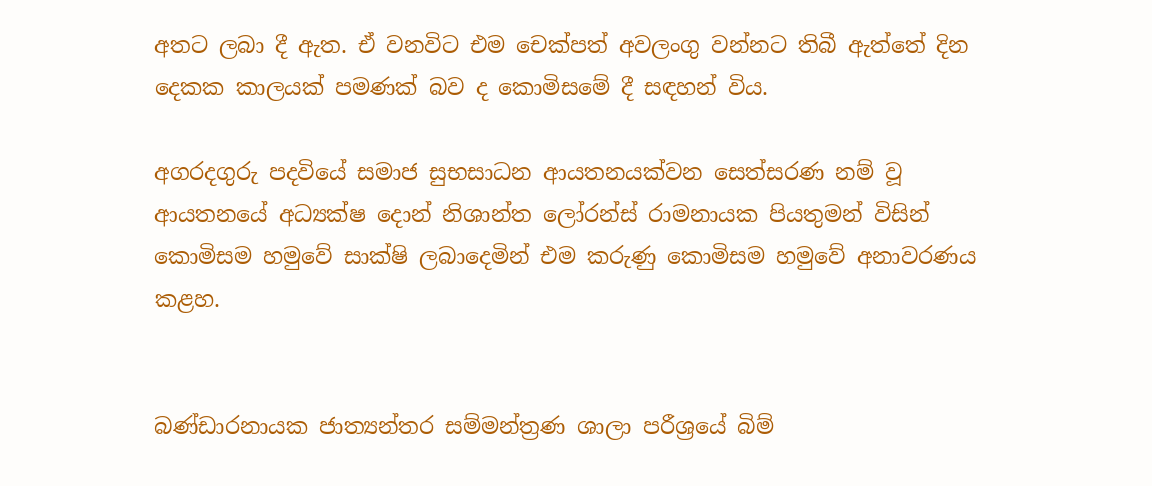අතට ලබා දී ඇත. ඒ වනවිට එම චෙක්පත් අවලංගු වන්නට තිබී ඇත්තේ දින දෙකක කාලයක් පමණක් බව ද කොමිසමේ දී සඳහන් විය.

අගරදගුරු පදවියේ සමාජ සුභසාධන ආයතනයක්වන සෙත්සරණ නම් වූ ආයතනයේ අධ්‍යක්ෂ දොන් නිශාන්ත ලෝරන්ස් රාමනායක පියතුමන් විසින් කොමිසම හමුවේ සාක්ෂි ලබාදෙමින් එම කරුණු කොමිසම හමුවේ අනාවරණය කළහ.


බණ්ඩාරනායක ජාත්‍යන්තර සම්මන්ත්‍රණ ශාලා පරීශ්‍රයේ බිම්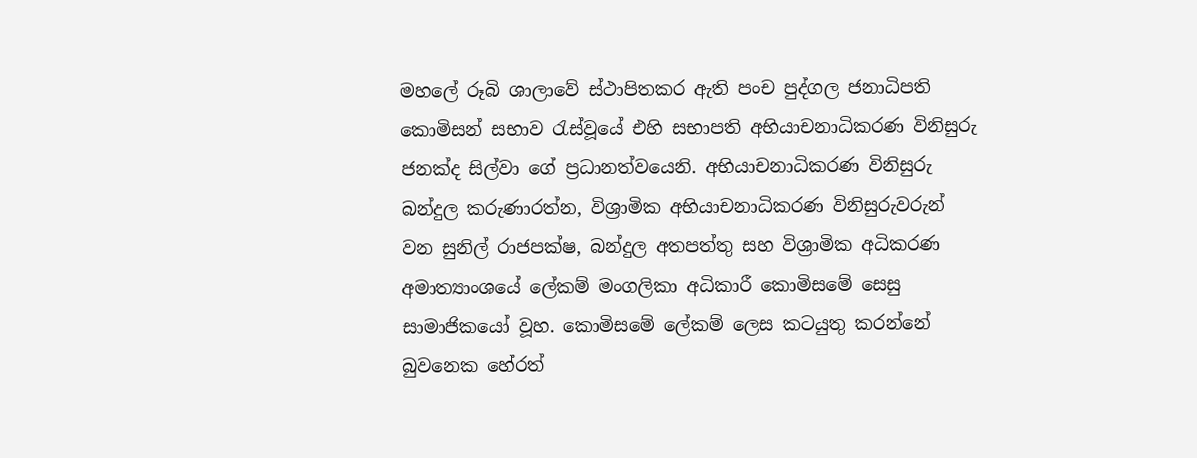මහලේ රූබි ශාලාවේ ස්ථාපිතකර ඇති පංච පුද්ගල ජනාධිපති කොමිසන් සභාව රැස්වූයේ එහි සභාපති අභියාචනාධිකරණ විනිසුරු ජනක්ද සිල්වා ගේ ප්‍රධානත්වයෙනි. අභියාචනාධිකරණ විනිසුරු බන්දුල කරුණාරත්න, විශ්‍රාමික අභියාචනාධිකරණ විනිසුරුවරුන් වන සුනිල් රාජපක්ෂ, බන්දුල අතපත්තු සහ විශ්‍රාමික අධිකරණ අමාත්‍යාංශයේ ලේකම් මංගලිකා අධිකාරී කොමිසමේ සෙසු සාමාජිකයෝ වූහ. කොමිසමේ ලේකම් ලෙස කටයුතු කරන්නේ බුවනෙක හේරත්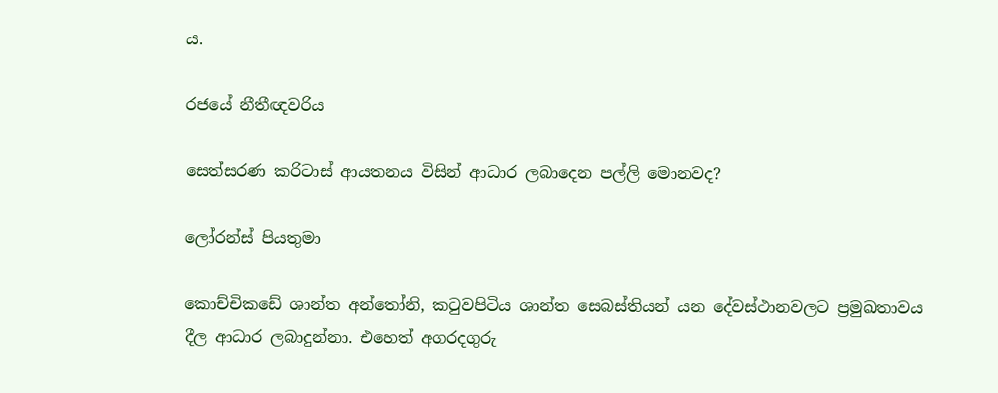ය.

රජයේ නීතීඥවරිය

සෙත්සරණ කරිටාස් ආයතනය විසින් ආධාර ලබාදෙන පල්ලි මොනවද?

ලෝරන්ස් පියතුමා

කොච්චිකඩේ ශාන්ත අන්තෝනි, කටුවපිටිය ශාන්ත සෙබස්තියන් යන දේවස්ථානවලට ප්‍රමුඛතාවය දීල ආධාර ලබාදුන්නා. එහෙත් අගරදගුරු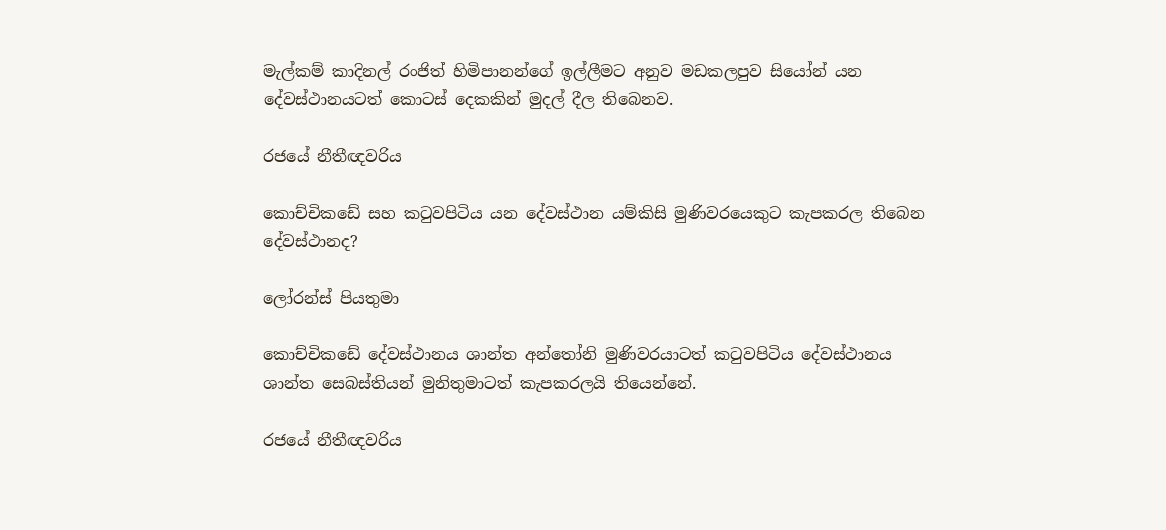මැල්කම් කාදිනල් රංජිත් හිමිපානන්ගේ ඉල්ලීමට අනුව මඩකලපුව සියෝන් යන දේවස්ථානයටත් කොටස් දෙකකින් මුදල් දීල තිබෙනව.

රජයේ නීතීඥවරිය

කොච්චිකඩේ සහ කටුවපිටිය යන දේවස්ථාන යම්කිසි මුණිවරයෙකුට කැපකරල තිබෙන දේවස්ථානද?

ලෝරන්ස් පියතුමා

කොච්චිකඩේ දේවස්ථානය ශාන්ත අන්තෝනි මුණිවරයාටත් කටුවපිටිය දේවස්ථානය ශාන්ත සෙබස්තියන් මුනිතුමාටත් කැපකරලයි තියෙන්නේ.

රජයේ නීතීඥවරිය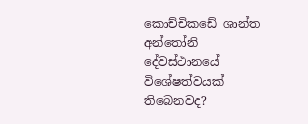කොච්චිකඩේ ශාන්ත අන්තෝනි දේවස්ථානයේ විශේෂත්වයක් තිබෙනවද?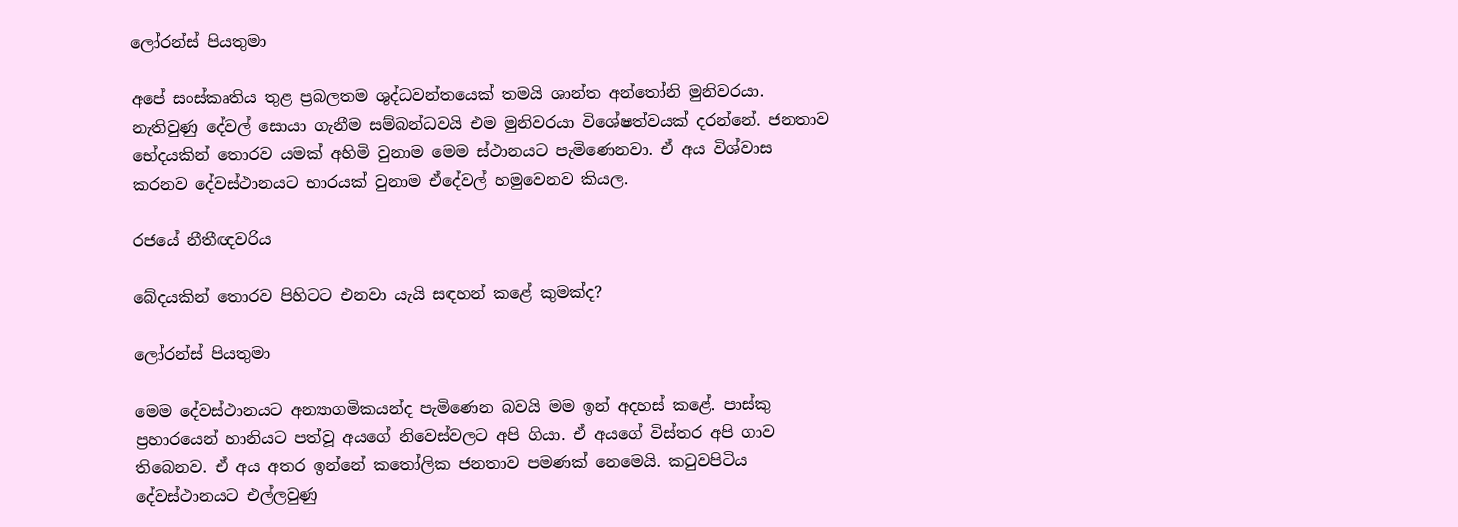ලෝරන්ස් පියතුමා

අපේ සංස්කෘතිය තුළ ප්‍රබලතම ශුද්ධවන්තයෙක් තමයි ශාන්ත අන්තෝනි මුනිවරයා. නැතිවුණු දේවල් සොයා ගැනීම සම්බන්ධවයි එම මුනිවරයා විශේෂත්වයක් දරන්නේ. ජනතාව භේදයකින් තොරව යමක් අහිමි වුනාම මෙම ස්ථානයට පැමිණෙනවා. ඒ අය විශ්වාස කරනව දේවස්ථානයට භාරයක් වුනාම ඒදේවල් හමුවෙනව කියල.

රජයේ නීතීඥවරිය

බේදයකින් තොරව පිහිටට එනවා යැයි සඳහන් කළේ කුමක්ද?

ලෝරන්ස් පියතුමා

මෙම දේවස්ථානයට අන්‍යාගමිකයන්ද පැමිණෙන බවයි මම ඉන් අදහස් කළේ. පාස්කු ප්‍රහාරයෙන් හානියට පත්වූ අයගේ නිවෙස්වලට අපි ගියා. ඒ අයගේ විස්තර අපි ගාව තිබෙනව. ඒ අය අතර ඉන්නේ කතෝලික ජනතාව පමණක් නෙමෙයි. කටුවපිටිය දේවස්ථානයට එල්ලවුණු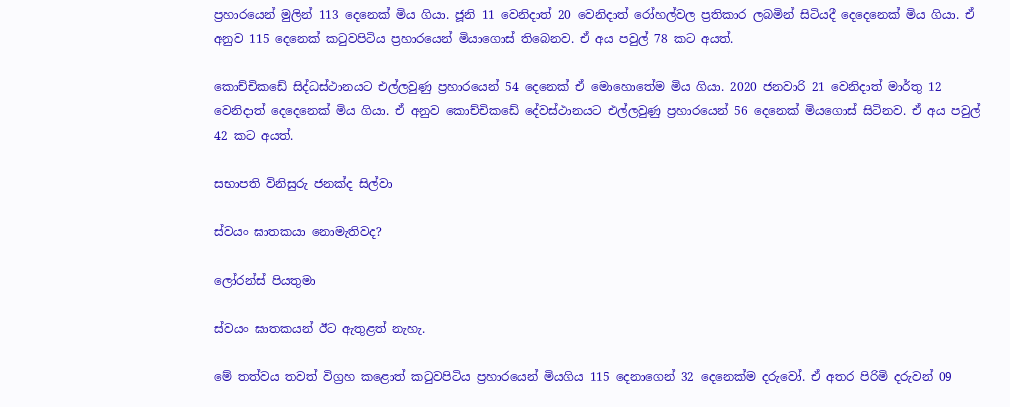ප්‍රහාරයෙන් මුලින් 113 දෙනෙක් මිය ගියා. ජූනි 11 වෙනිදාත් 20 වෙනිදාත් රෝහල්වල ප්‍රතිකාර ලබමින් සිටියදී දෙදෙනෙක් මිය ගියා. ඒ අනුව 115 දෙනෙක් කටුවපිටිය ප්‍රහාරයෙන් මියාගොස් තිබෙනව. ඒ අය පවුල් 78 කට අයත්.

කොච්චිකඩේ සිද්ධස්ථානයට එල්ලවුණු ප්‍රහාරයෙන් 54 දෙනෙක් ඒ මොහොතේම මිය ගියා. 2020 ජනවාරි 21 වෙනිදාත් මාර්තු 12 වෙනිදාත් දෙදෙනෙක් මිය ගියා. ඒ අනුව කොච්චිකඩේ දේවස්ථානයට එල්ලවුණු ප්‍රහාරයෙන් 56 දෙනෙක් මියගොස් සිටිනව. ඒ අය පවුල් 42 කට අයත්.

සභාපති විනිසුරු ජනක්ද සිල්වා

ස්වයං ඝාතකයා නොමැතිවද?

ලෝරන්ස් පියතුමා

ස්වයං ඝාතකයන් ඊට ඇතුළත් නැහැ.

මේ තත්වය තවත් විග්‍රහ කළොත් කටුවපිටිය ප්‍රහාරයෙන් මියගිය 115 දෙනාගෙන් 32 දෙනෙක්ම දරුවෝ. ඒ අතර පිරිමි දරුවන් 09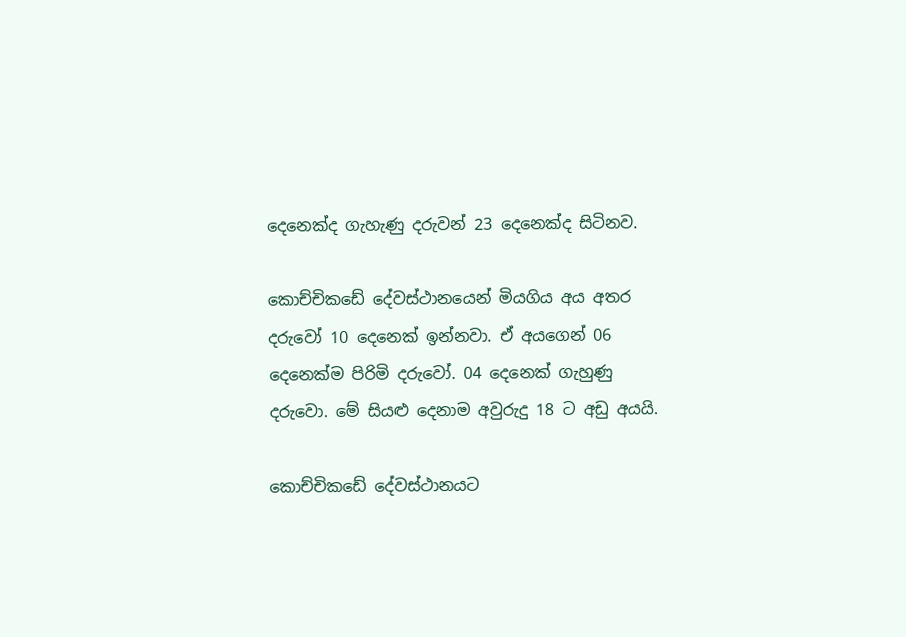දෙනෙක්ද ගැහැණු දරුවන් 23 දෙනෙක්ද සිටිනව.

කොච්චිකඩේ දේවස්ථානයෙන් මියගිය අය අතර දරුවෝ 10 දෙනෙක් ඉන්නවා. ඒ අයගෙන් 06 දෙනෙක්ම පිරිමි දරුවෝ. 04 දෙනෙක් ගැහුණු දරුවො. මේ සියළු දෙනාම අවුරුදු 18 ට අඩු අයයි.

කොච්චිකඩේ දේවස්ථානයට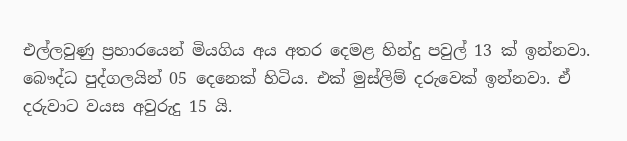එල්ලවුණු ප්‍රහාරයෙන් මියගිය අය අතර දෙමළ හින්දු පවුල් 13 ක් ඉන්නවා. බෞද්ධ පුද්ගලයින් 05 දෙනෙක් හිටිය. එක් මුස්ලිම් දරුවෙක් ඉන්නවා. ඒ දරුවාට වයස අවුරුදු 15 යි.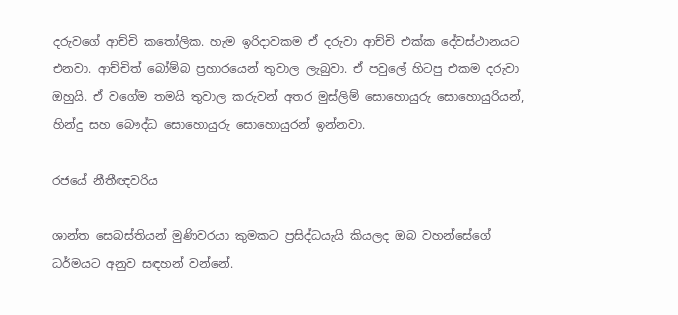දරුවගේ ආච්චි කතෝලික. හැම ඉරිදාවකම ඒ දරුවා ආච්චි එක්ක දේවස්ථානයට එනවා. ආච්චිත් බෝම්බ ප්‍රහාරයෙන් තුවාල ලැබුවා. ඒ පවුලේ හිටපු එකම දරුවා ඔහුයි. ඒ වගේම තමයි තුවාල කරුවන් අතර මුස්ලිම් සොහොයුරු සොහොයුරියන්, හින්දු සහ බෞද්ධ සොහොයුරු සොහොයුරන් ඉන්නවා.

රජයේ නීතීඥවරිය

ශාන්ත සෙබස්තියන් මුණිවරයා කුමකට ප්‍රසිද්ධයැයි කියලද ඔබ වහන්සේගේ ධර්මයට අනුව සඳහන් වන්නේ.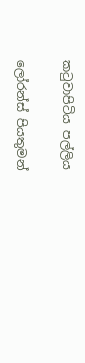කටුවාපිටිය පල්ලිය

ලෝරන්ස් පියතුමන්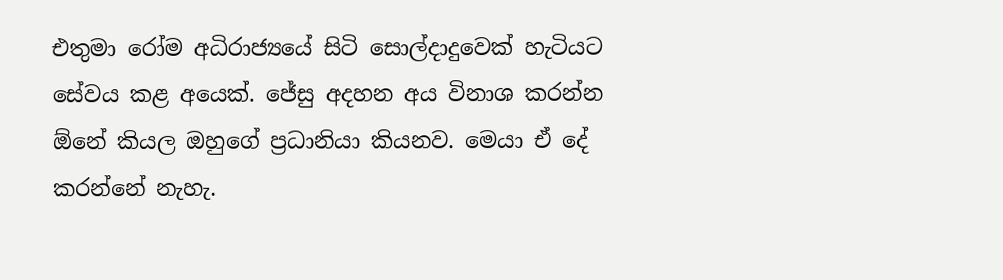එතුමා රෝම අධිරාජ්‍යයේ සිටි සොල්දාදුවෙක් හැටියට සේවය කළ අයෙක්. ජේසු අදහන අය විනාශ කරන්න ඕ‍නේ කියල ඔහුගේ ප්‍රධානියා කියනව. මෙයා ඒ දේ කරන්නේ නැහැ.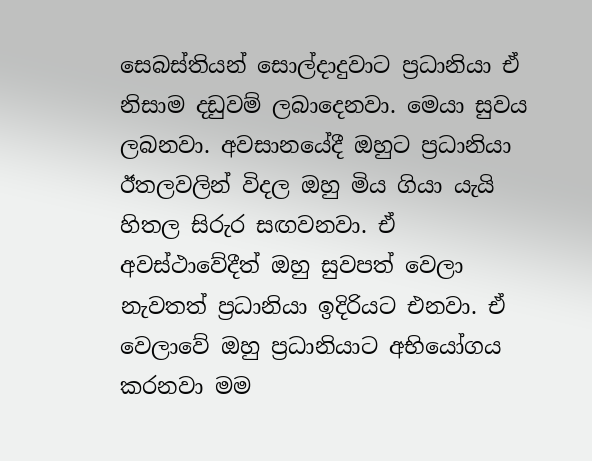සෙබස්තියන් සොල්දාදුවාට ප්‍රධානියා ඒ නිසාම දඩුවම් ලබාදෙනවා. මෙයා සුවය ලබනවා. අවසානයේදී ඔහුට ප්‍රධානියා ඊතලවලින් විදල ඔහු මිය ගියා යැයි හිතල සිරුර සඟවනවා. ඒ අවස්ථාවේදීත් ඔහු සුවපත් වෙලා නැවතත් ප්‍රධානියා ඉදිරියට එනවා. ඒ වෙලාවේ ඔහු ප්‍රධානියාට අභියෝගය කරනවා මම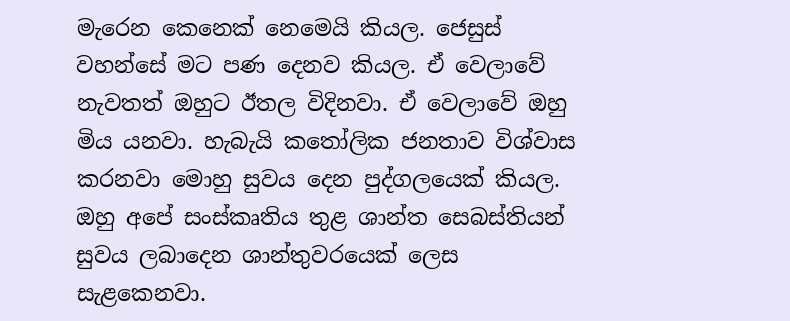මැරෙන කෙනෙක් නෙමෙයි කියල. ජෙසුස් වහන්සේ මට පණ දෙනව කියල. ඒ වෙලාවේ නැවතත් ඔහුට ඊතල විදිනවා. ඒ වෙලාවේ ඔහු මිය යනවා. හැබැයි කතෝලික ජනතාව විශ්වාස කරනවා මොහු සුවය දෙන පුද්ගලයෙක් කියල. ඔහු අපේ සංස්කෘතිය තුළ ශාන්ත සෙබස්තියන් සුවය ලබාදෙන ශාන්තුවරයෙක් ලෙස සැළකෙනවා.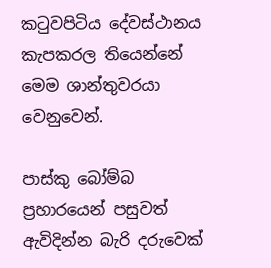කටුවපිටිය දේවස්ථානය කැපකරල තියෙන්නේ මෙම ශාන්තුවරයා වෙනුවෙන්.

පාස්කු බෝම්බ ප්‍රහාරයෙන් පසුවත් ඇවිදින්න බැරි දරුවෙක්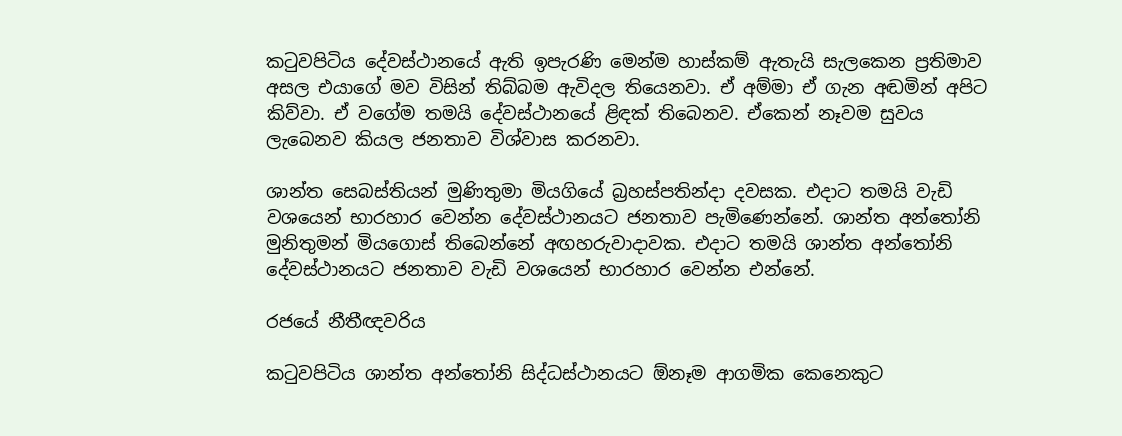කටුවපිටිය දේවස්ථානයේ ඇති ඉපැරණි මෙන්ම හාස්කම් ඇතැයි සැලකෙන ප්‍රතිමාව අසල එයාගේ මව විසින් තිබ්බම ඇවිදල තියෙනවා. ඒ අම්මා ඒ ගැන අඬමින් අපිට කිව්වා. ඒ වගේම තමයි දේවස්ථානයේ ළිඳක් තිබෙනව. ඒකෙන් නෑවම සුවය ලැබෙනව කියල ජනතාව විශ්වාස කරනවා.

ශාන්ත සෙබස්තියන් මුණිතුමා මියගියේ බ්‍රහස්පතින්දා දවසක. එදාට තමයි වැඩි වශයෙන් භාරහාර වෙන්න දේවස්ථානයට ජනතාව පැමිණෙන්නේ. ශාන්ත අන්තෝනි මුනිතුමන් මියගොස් තිබෙන්නේ අඟහරුවාදාවක. එදාට තමයි ශාන්ත අන්තෝනි දේවස්ථානයට ජනතාව වැඩි වශයෙන් භාරහාර වෙන්න එන්නේ.

රජයේ නීතීඥවරිය

කටුවපිටිය ශාන්ත අන්තෝනි සිද්ධස්ථානයට ඕනෑම ආගමික කෙනෙකුට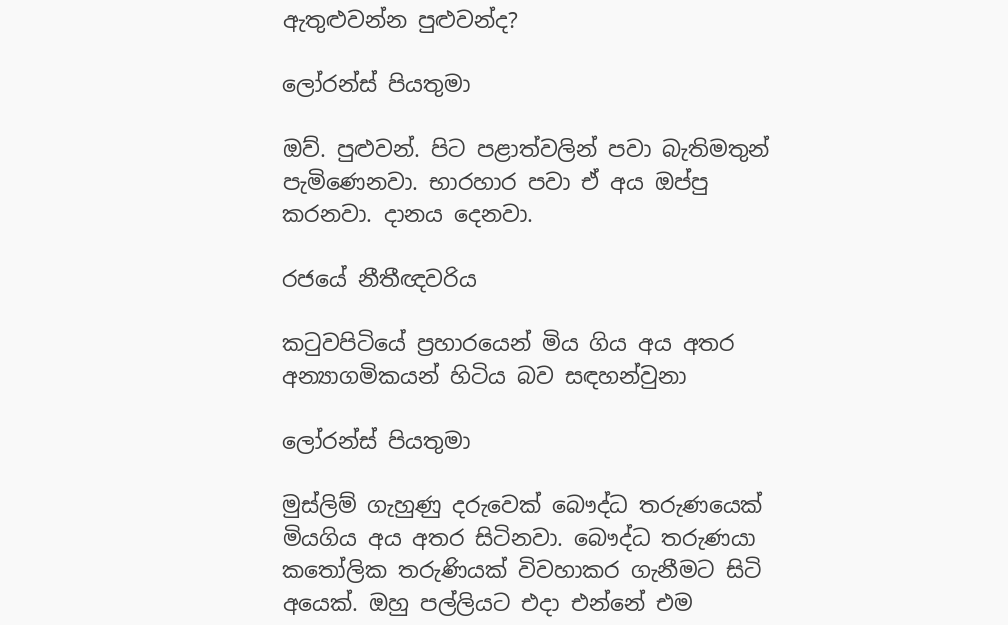ඇතුළුවන්න පුළුවන්ද?

ලෝරන්ස් පියතුමා

ඔව්. පුළුවන්. පිට පළාත්වලින් පවා බැතිමතුන් පැමිණෙනවා. භාරහාර පවා ඒ අය ඔප්පු කරනවා. දානය දෙනවා.

රජයේ නීතීඥවරිය

කටුවපිටියේ ප්‍රහාරයෙන් මිය ගිය අය අතර අන්‍යාගමිකයන් හිටිය බව සඳහන්වුනා

ලෝරන්ස් පියතුමා

මුස්ලිම් ගැහුණු දරුවෙක් බෞද්ධ තරුණයෙක් මියගිය අය අතර සිටිනවා. බෞද්ධ තරුණයා කතෝලික තරුණියක් විවහාකර ගැනීමට සිටි අයෙක්. ඔහු පල්ලියට එදා එන්නේ එම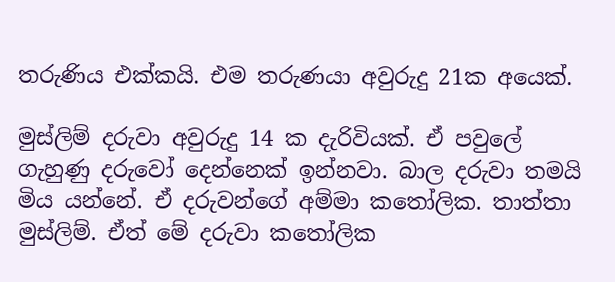තරුණිය එක්කයි. එම තරුණයා අවුරුදු 21ක අයෙක්.

මුස්ලිම් දරුවා අවුරුදු 14 ක දැරිවියක්. ඒ පවුලේ ගැහුණු දරුවෝ දෙන්නෙක් ඉන්නවා. බාල දරුවා තමයි මිය යන්නේ. ඒ දරුවන්ගේ අම්මා කතෝලික. තාත්තා මුස්ලිම්. ඒත් මේ දරුවා කතෝලික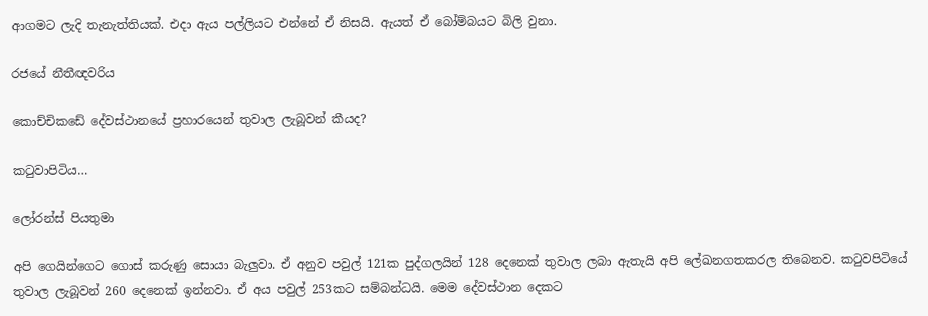ආගමට ලැදි තැනැත්තියක්. එදා ඇය පල්ලියට එන්නේ ඒ නිසයි. ඇයත් ඒ බෝම්බයට බිලි වුනා.

රජයේ නීතීඥවරිය

කොච්චිකඩේ දේවස්ථානයේ ප්‍රහාරයෙන් තුවාල ලැබූවන් කීයද?

කටුවාපිටිය…

ලෝරන්ස් පියතුමා

අපි ගෙයින්ගෙට ගොස් කරුණු සොයා බැලුවා. ඒ අනුව පවුල් 121ක පුද්ගලයින් 128 දෙනෙක් තුවාල ලබා ඇතැයි අපි ලේඛනගතකරල තිබෙනව. කටුවපිටියේ තුවාල ලැබූවන් 260 දෙනෙක් ඉන්නවා. ඒ අය පවුල් 253කට සම්බන්ධයි. මෙම දේවස්ථාන දෙකට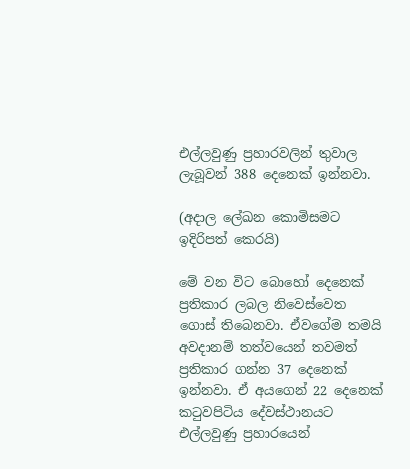එල්ලවුණු ප්‍රහාරවලින් තුවාල ලැබූවන් 388 දෙනෙක් ඉන්නවා.

(අදාල ලේඛන කොමිසමට ඉදිරිපත් කෙරයි)

මේ වන විට බොහෝ දෙනෙක් ප්‍රතිකාර ලබල නිවෙස්වෙත ගොස් තිබෙනවා. ඒවගේම තමයි අවදානම් තත්වයෙන් තවමත් ප්‍රතිකාර ගන්න 37 දෙනෙක් ඉන්නවා. ඒ අයගෙන් 22 දෙනෙක් කටුවපිටිය දේවස්ථානයට එල්ලවුණු ප්‍රහාරයෙන්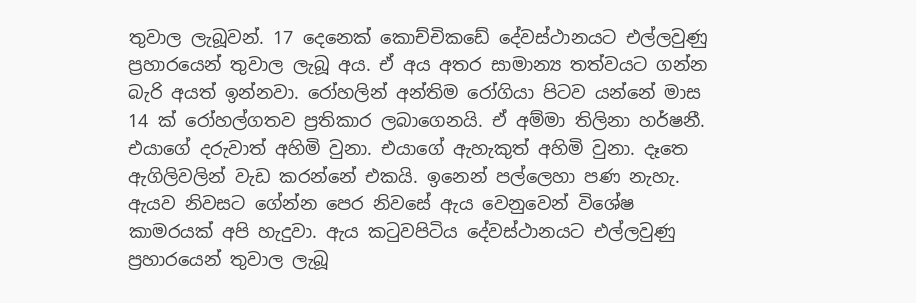තුවාල ලැබූවන්. 17 දෙනෙක් කොච්චිකඩේ දේවස්ථානයට එල්ලවුණු ප්‍රහාරයෙන් තුවාල ලැබූ අය. ඒ අය අතර සාමාන්‍ය තත්වයට ගන්න බැරි අයත් ඉන්නවා. රෝහලින් අන්තිම රෝගියා පිටව යන්නේ මාස 14 ක් රෝහල්ගතව ප්‍රතිකාර ලබාගෙනයි. ඒ අම්මා තිලිනා හර්ෂනී. එයාගේ දරුවාත් අහිමි වුනා. එයාගේ ඇහැකුත් අහිමි වුනා. දෑතෙ ඇගිලිවලින් වැඩ කරන්නේ එකයි. ඉනෙන් පල්ලෙහා පණ නැහැ. ඇයව නිවසට ගේන්න පෙර නිවසේ ඇය වෙනුවෙන් විශේෂ කාමරයක් අපි හැදුවා. ඇය කටුවපිටිය දේවස්ථානයට එල්ලවුණු ප්‍රහාරයෙන් තුවාල ලැබූ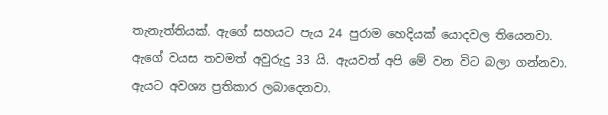තැනැත්තියක්. ඇගේ සහයට පැය 24 පුරාම හෙදියක් යොදවල තියෙනවා. ඇගේ වයස තවමත් අවුරුදු 33 යි. ඇයවත් අපි මේ වන විට බලා ගන්නවා. ඇයට අවශ්‍ය ප්‍රතිකාර ලබාදෙනවා.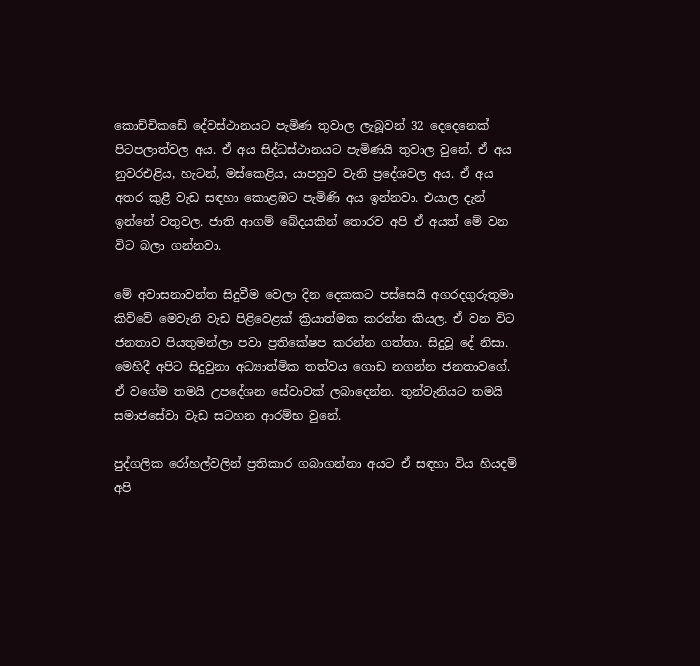කොච්චිකඩේ දේවස්ථානයට පැමිණ තුවාල ලැබූවන් 32 දෙදෙනෙක් පිටපලාත්වල අය. ඒ අය සිද්ධස්ථානයට පැමිණයි තුවාල වුනේ. ඒ අය නුවරඑළිය, හැටන්, මස්කෙළිය, යාපහුව වැනි ප්‍රදේශවල අය. ඒ අය අතර කුළී වැඩ සඳහා කොළඹට පැමිණි අය ඉන්නවා. එයාල දැන් ඉන්නේ වතුවල. ජාති ආගම් බේදයකින් තොරව අපි ඒ අයත් මේ වන විට බලා ගන්නවා.

මේ අවාසනාවන්ත සිදුවීම වෙලා දින දෙකකට පස්සෙයි අගරදගුරුතුමා කිව්වේ මෙවැනි වැඩ පිළිවෙළක් ක්‍රියාත්මක කරන්න කියල. ඒ වන විට ජනතාව පියතුමන්ලා පවා ප්‍රතිකේෂප කරන්න ගත්තා. සිදුවූ දේ නිසා. මෙහිදී අපිට සිදුවුනා අධ්‍යාත්මික තත්වය ගොඩ නගන්න ජනතාවගේ. ඒ වගේම තමයි උපදේශන සේවාවක් ලබාදෙන්න. තුන්වැනියට තමයි සමාජසේවා වැඩ සටහන ආරම්භ වුනේ.

පුද්ගලික රෝහල්වලින් ප්‍රතිකාර ගබාගන්නා අයට ඒ සඳහා විය හියදම් අපි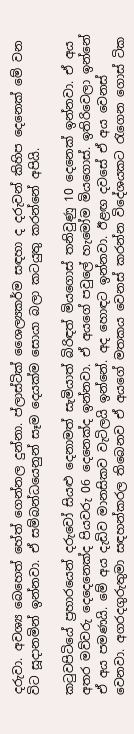දරුවා. අවශ්‍ය බෙහෙත් හේත් ගෙන්නල දුන්නා. ප්ලාස්ටික් ශෛල්‍යකර්ම සඳහා ද දරුවන් කිහිප දෙනෙක් මේ වන විට සූදානමින් ඉන්නවා. ඒ සම්බන්ධයෙනුන් සෑම දෙයක්ම සොයා බලා කටයුතු කරන්නේ අපියි.

කටුවපිටියේ ප්‍රහාරයෙන් දරුවෝ සියළු දෙනාමත් සැමියාත් බිරිඳත් මියගොස් තනිවුණු 10 දෙනෙක් ඉන්නවා. ඒ අය අතර මව්වරු දෙදෙනෙක්ද පියවරු 06 දෙනෙක්ද ඉන්නවා. ඒ අයගේ පවුලේ හැමෝම මියගොස්. ඉතිරිවෙලා ඉන්නේ ඒ අය පමණයි. මේ අය දැඩිව මානසිකව වැටිලයි ඉන්නේ. අද හොඳට ඉන්නවා. ඊළඟ දවසේ ඒ අය වෙනස් වෙනවා. අගරදගුරුතුමා සඳහන්කරල තිබෙනව ඒ අයගේ මතකය වෙනස් කරන්න විදේශයකට රැගෙන ගොස් ටික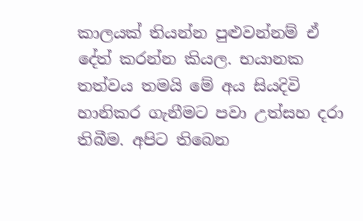කාලයක් තියන්න පුළුවන්නම් ඒ දේත් කරන්න කියල. භයානක තත්වය තමයි මේ අය සියදිවි හානිකර ගැනීමට පවා උත්සහ දරා තිබීම. අපිට තිබෙන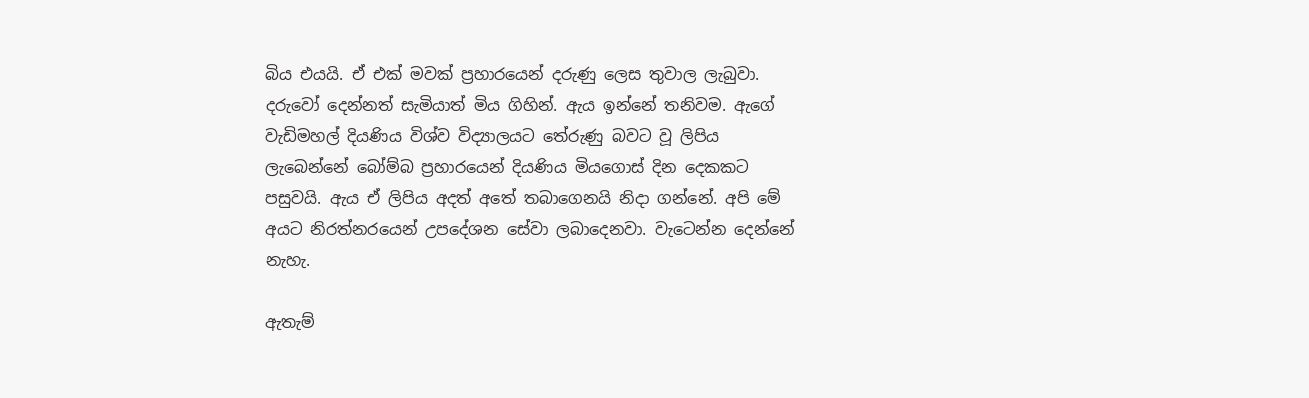බිය එයයි. ඒ එක් මවක් ප්‍රහාරයෙන් දරුණු ලෙස තුවාල ලැබුවා. දරුවෝ දෙන්නත් සැමියාත් මිය ගිහින්. ඇය ඉන්නේ තනිවම. ඇගේ වැඩිමහල් දියණිය විශ්ව විද්‍යාලයට තේරුණු බවට වූ ලිපිය ලැබෙන්නේ බෝම්බ ප්‍රහාරයෙන් දියණිය මියගොස් දින දෙකකට පසුවයි. ඇය ඒ ලිපිය අදත් අතේ තබාගෙනයි නිදා ගන්නේ. අපි මේ අයට නිරත්නරයෙන් උපදේශන සේවා ලබාදෙනවා. වැටෙන්න දෙන්නේ නැහැ.

ඇතැම්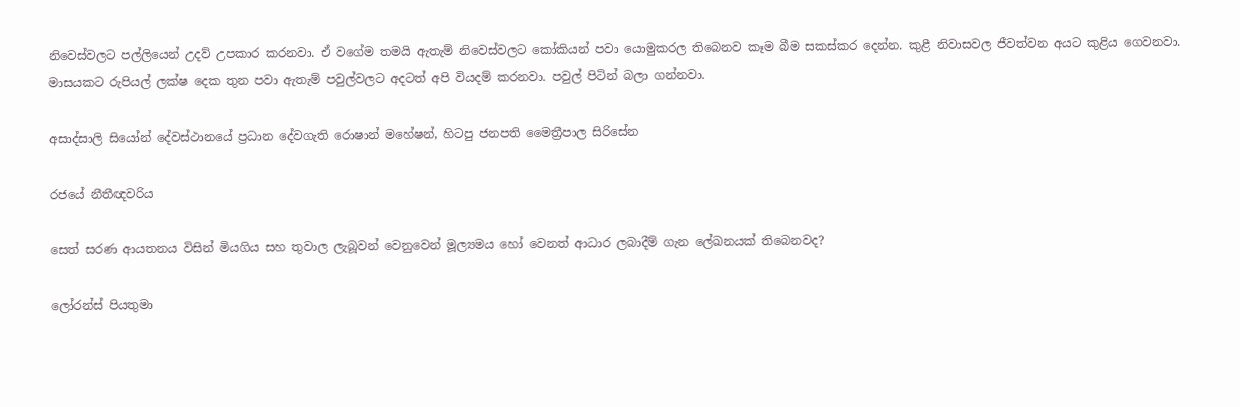නිවෙස්වලට පල්ලියෙන් උදව් උපකාර කරනවා. ඒ වගේම තමයි ඇතැම් නිවෙස්වලට කෝකියන් පවා යොමුකරල තිබෙනව කෑම බීම සකස්කර දෙන්න. කුළී නිවාසවල ජීවත්වන අයට කුළිය ගෙවනවා. මාසයකට රුපියල් ලක්ෂ දෙක තුන පවා ඇතැම් පවුල්වලට අදටත් අපි වියදම් කරනවා. පවුල් පිටින් බලා ගන්නවා.

අසාද්සාලි සියෝන් දේවස්ථානයේ ප්‍රධාන දේවගැති රොෂාන් මහේෂන්, හිටපු ජනපති මෛත්‍රීපාල සිරිසේන

රජයේ නීතීඥවරිය

සෙත් සරණ ආයතනය විසින් මියගිය සහ තුවාල ලැබූවන් වෙනුවෙන් මූල්‍යමය හෝ වෙනත් ආධාර ලබාදීම් ගැන ලේඛනයක් තිබෙනවද?

ලෝරන්ස් පියතුමා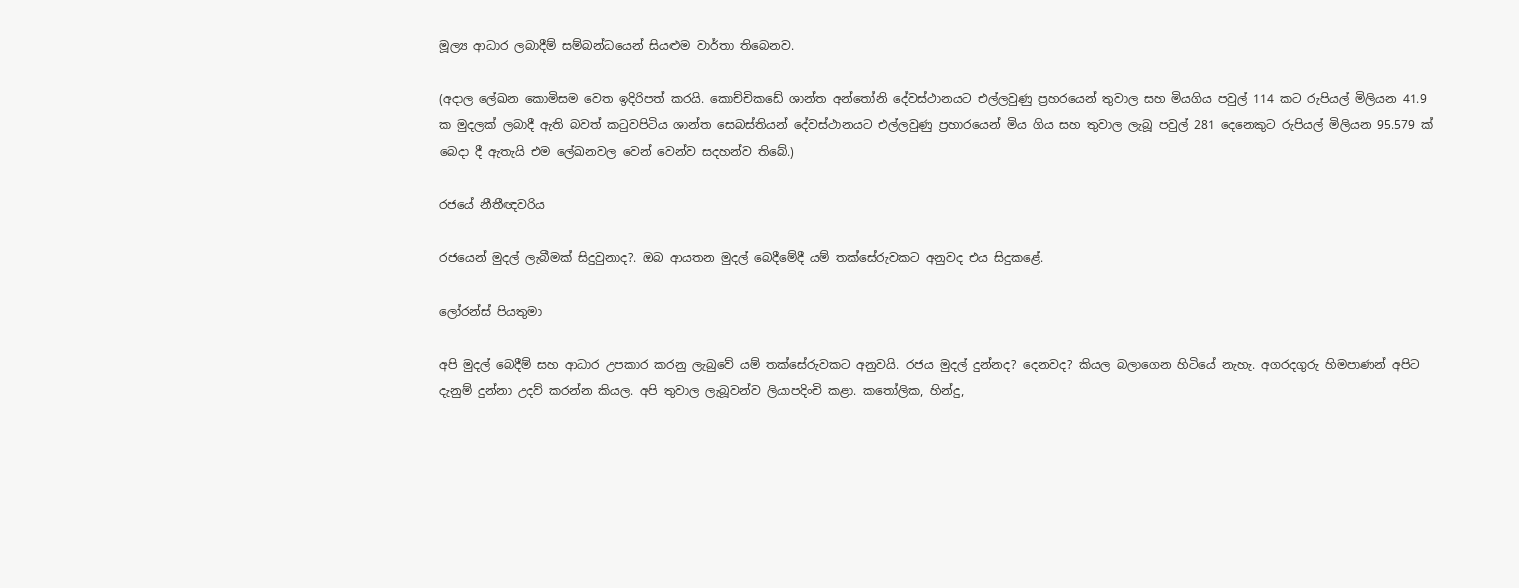මූල්‍ය ආධාර ලබාදීම් සම්බන්ධයෙන් සියළුම වාර්තා තිබෙනව.

(අදාල ලේඛන කොමිසම වෙත ඉදිරිපත් කරයි. කොච්චිකඩේ ශාන්ත අන්තෝනි දේවස්ථානයට එල්ලවුණු ප්‍රහරයෙන් තුවාල සහ මියගිය පවුල් 114 කට රුපියල් මිලියන 41.9 ක මුදලක් ලබාදී ඇති බවත් කටුවපිටිය ශාන්ත සෙබස්තියන් දේවස්ථානයට එල්ලවුණු ප්‍රහාරයෙන් මිය ගිය සහ තුවාල ලැබූ පවුල් 281 දෙනෙකුට රුපියල් මිලියන 95.579 ක් බෙදා දී ඇතැයි එම ලේඛනවල වෙන් වෙන්ව සදහන්ව තිබේ.)

රජයේ නීතීඥවරිය

රජයෙන් මුදල් ලැබීමක් සිදුවුනාද?. ඔබ ආයතන මුදල් බෙදීමේදී යම් තක්සේරුවකට අනුවද එය සිදුකළේ.

ලෝරන්ස් පියතුමා

අපි මුදල් බෙදීම් සහ ආධාර උපකාර කරනු ලැබුවේ යම් තක්සේරුවකට අනුවයි. රජය මුදල් දුන්නද? දෙනවද? කියල බලාගෙන හිටියේ නැහැ. අගරදගුරු හිමපාණන් අපිට දැනුම් දුන්නා උදව් කරන්න කියල. අපි තුවාල ලැබූවන්ව ලියාපදිංචි කළා. කතෝලික, හින්දු,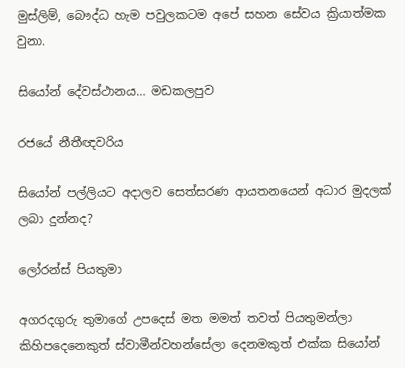මුස්ලිම්, බෞද්ධ හැම පවුලකටම අපේ සහන සේවය ක්‍රියාත්මක වුනා.

සියෝන් දේවස්ථානය… මඩකලපුව

රජයේ නීතීඥවරිය

සියෝන් පල්ලියට අදාලව සෙත්සරණ ආයතනයෙන් අධාර මුදලක් ලබා දුන්නද?

ලෝරන්ස් පියතුමා

අගරදගුරු තුමාගේ උපදෙස් මත මමත් තවත් පියතුමන්ලා කිහිපදෙනෙකුත් ස්වාමීන්වහන්සේලා දෙනමකුත් එක්ක සියෝන්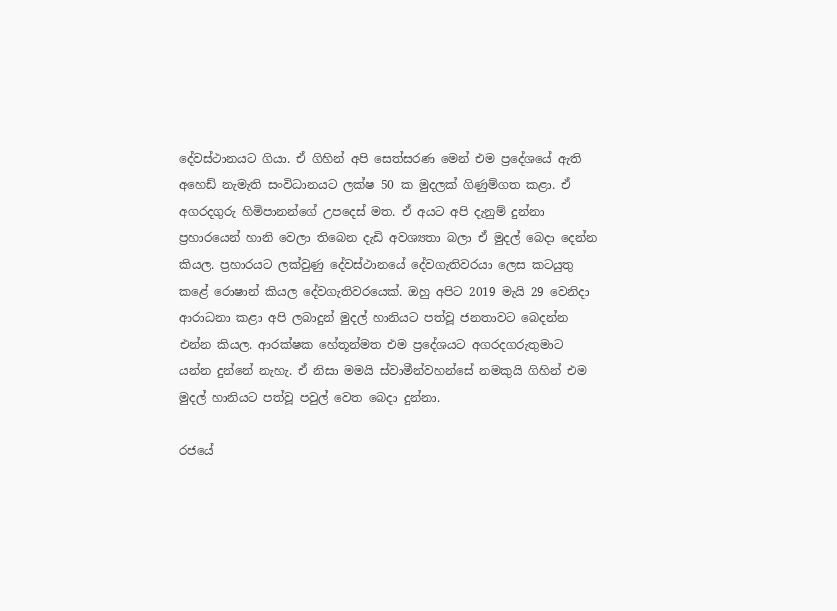දේවස්ථානයට ගියා. ඒ ගිහින් අපි සෙත්සරණ මෙන් එම ප්‍රදේශයේ ඇති අහෙඩ් නැමැති සංවිධානයට ලක්ෂ 50 ක මුදලක් ගිණුම්ගත කළා. ඒ අගරදගුරු හිමිපානන්ගේ උපදෙස් මත. ඒ අයට අපි දැනුම් දුන්නා ප්‍රහාරයෙන් හානි වෙලා තිබෙන දැඩි අවශ්‍යතා බලා ඒ මුදල් බෙදා දෙන්න කියල. ප්‍රහාරයට ලක්වුණු දේවස්ථානයේ දේවගැතිවරයා ලෙස කටයුතු කළේ රොෂාන් කියල දේවගැතිවරයෙක්. ඔහු අපිට 2019 මැයි 29 වෙනිදා ආරාධනා කළා අපි ලබාදුන් මුදල් හානියට පත්වූ ජනතාවට බෙදන්න එන්න කියල. ආරක්ෂක හේතූන්මත එම ප්‍රදේශයට අගරදගරුතුමාට යන්න දුන්නේ නැහැ. ඒ නිසා මමයි ස්වාමීන්වහන්සේ නමකුයි ගිහින් එම මුදල් හානියට පත්වූ පවුල් වෙත බෙදා දුන්නා.

රජයේ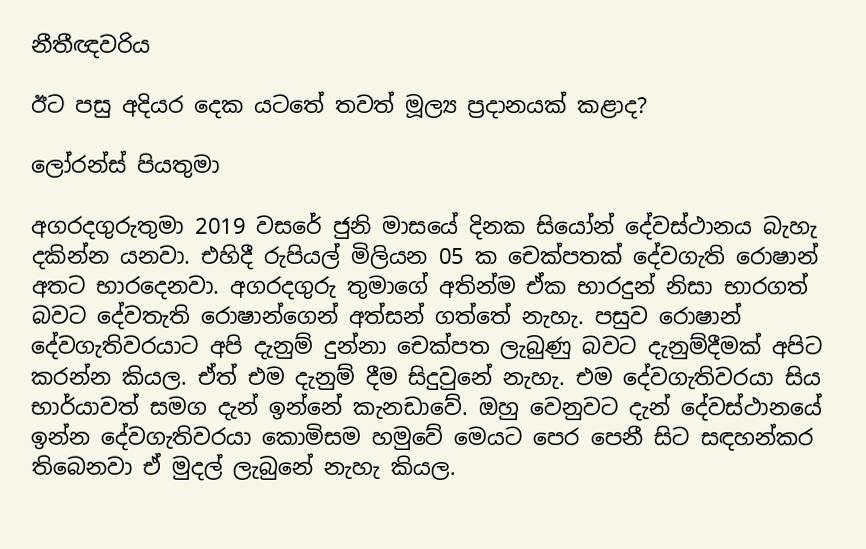නීතීඥවරිය

ඊට පසු අදියර දෙක යටතේ තවත් මූල්‍ය ප්‍රදානයක් කළාද?

ලෝරන්ස් පියතුමා

අගරදගුරුතුමා 2019 වසරේ ජුනි මාසයේ දිනක සියෝන් දේවස්ථානය බැහැ දකින්න යනවා. එහිදී රුපියල් මිලියන 05 ක චෙක්පතක් දේවගැති රොෂාන් අතට භාරදෙනවා. අගරදගුරු තුමාගේ අතින්ම ඒක භාරදුන් නිසා භාරගත් බවට දේවතැති රොෂාන්ගෙන් අත්සන් ගත්තේ නැහැ. පසුව රොෂාන් දේවගැතිවරයාට අපි දැනුම් දුන්නා චෙක්පත ලැබුණු බවට දැනුම්දීමක් අපිට කරන්න කියල. ඒත් එම දැනුම් දීම සිදුවුනේ නැහැ. එම දේවගැතිවරයා සිය භාර්යාවත් සමග දැන් ඉන්නේ කැනඩාවේ. ඔහු වෙනුවට දැන් දේවස්ථානයේ ඉන්න දේවගැතිවරයා කොමිසම හමුවේ මෙයට පෙර පෙනී සිට සඳහන්කර තිබෙනවා ඒ මුදල් ලැබුනේ නැහැ කියල.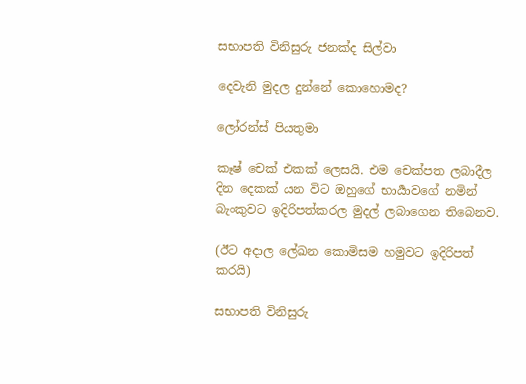සභාපති විනිසුරු ජනක්ද සිල්වා

දෙවැනි මුදල දුන්නේ කොහොමද?

ලෝරන්ස් පියතුමා

කෑෂ් චෙක් එකක් ලෙසයි. එම චෙක්පත ලබාදීල දින දෙකක් යන විට ඔහුගේ භාර්‍යාවගේ නමින් බැංකුවට ඉදිරිපත්කරල මුදල් ලබාගෙන තිබෙනව.

(ඊට අදාල ලේඛන කොමිසම හමුවට ඉදිරිපත් කරයි)

සභාපති විනිසුරු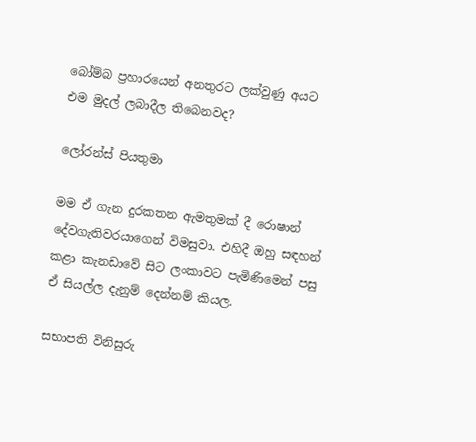බෝම්බ ප්‍රහාරයෙන් අනතුරට ලක්වුණු අයට එම මුදල් ලබාදීල තිබෙනවද?

ලෝරන්ස් පියතුමා

මම ඒ ගැන දුරකතන ඇමතුමක් දී රොෂාන් දේවගැතිවරයාගෙන් විමසුවා. එහිදී ඔහු සඳහන් කළා කැනඩාවේ සිට ලංකාවට පැමිණිමෙන් පසු ඒ සියල්ල දැනුම් දෙන්නම් කියල.

සභාපති විනිසුරු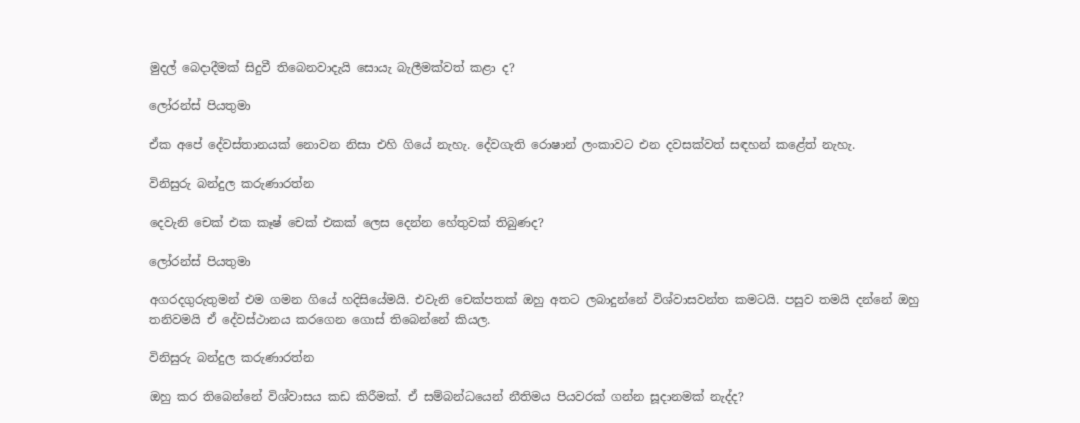මුදල් බෙදාදීමක් සිදුවී තිබෙනවාදැයි සොයැ බැලීමක්වත් කළා ද?

ලෝරන්ස් පියතුමා

ඒක අපේ දේවස්තානයක් නොවන නිසා එහි ගියේ නැහැ. දේවගැති රොෂාන් ලංකාවට එන දවසක්වත් සඳහන් කළේත් නැහැ.

විනිසුරු බන්දුල කරුණාරත්න

දෙවැනි චෙක් එක කෑෂ් චෙක් එකක් ලෙස දෙන්න හේතුවක් තිබුණද?

ලෝරන්ස් පියතුමා

අගරදගුරුතුමන් එම ගමන ගියේ හදිසියේමයි. එවැනි චෙක්පතක් ඔහු අතට ලබාදුන්නේ විශ්වාසවන්ත කමටයි. පසුව තමයි දන්නේ ඔහු තනිවමයි ඒ දේවස්ථානය කරගෙන ගොස් තිබෙන්නේ කියල.

විනිසුරු බන්දුල කරුණාරත්න

ඔහු කර තිබෙන්නේ විශ්වාසය කඩ කිරීමක්. ඒ සම්බන්ධයෙන් නීතිමය පියවරක් ගන්න සූදානමක් නැද්ද?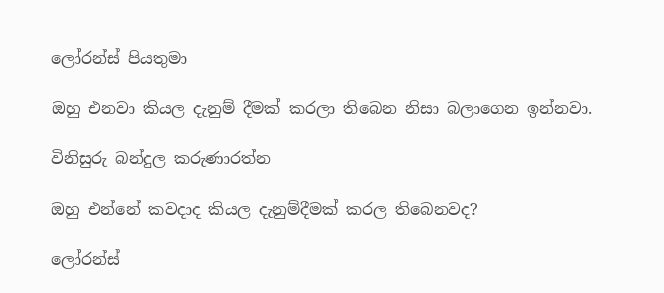ලෝරන්ස් පියතුමා

ඔහු එනවා කියල දැනුම් දීමක් කරලා තිබෙන නිසා බලාගෙන ඉන්නවා.

විනිසුරු බන්දුල කරුණාරත්න

ඔහු එන්නේ කවදාද කියල දැනුම්දීමක් කරල තිබෙනවද?

ලෝරන්ස්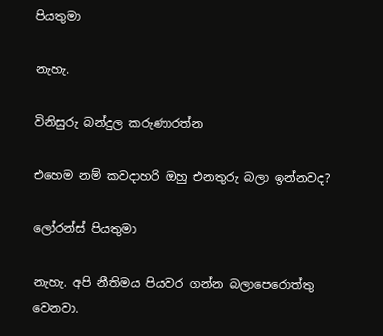පියතුමා

නැහැ.

විනිසුරු බන්දුල කරුණාරත්න

එහෙම නම් කවදාහරි ඔහු එනතුරු බලා ඉන්නවද?

ලෝරන්ස් පියතුමා

නැහැ. අපි නීතිමය පියවර ගන්න බලාපෙරොත්තු වෙනවා.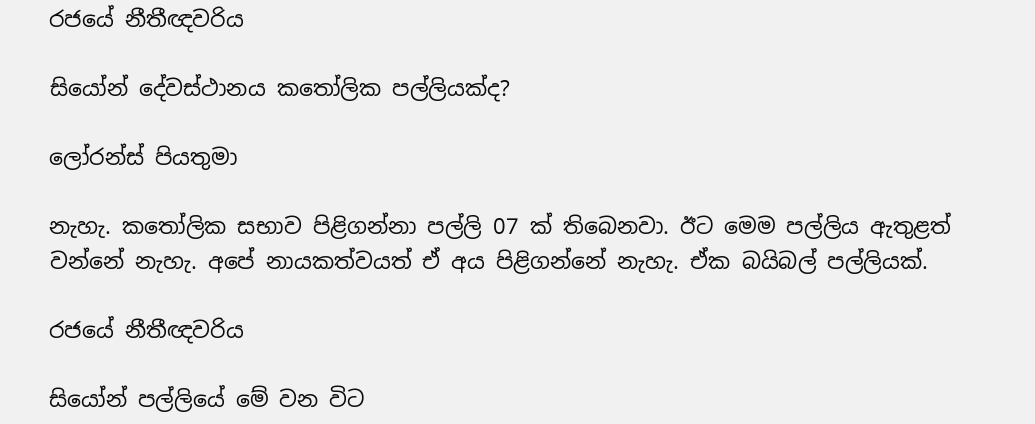රජයේ නීතීඥවරිය

සියෝන් දේවස්ථානය කතෝලික පල්ලියක්ද?

ලෝරන්ස් පියතුමා

නැහැ. කතෝලික සභාව පිළිගන්නා පල්ලි 07 ක් තිබෙනවා. ඊට මෙම පල්ලිය ඇතුළත් වන්නේ නැහැ. අපේ නායකත්වයත් ඒ අය පිළිගන්නේ නැහැ. ඒක බයිබල් පල්ලියක්.

රජයේ නීතීඥවරිය

සියෝන් පල්ලියේ මේ වන විට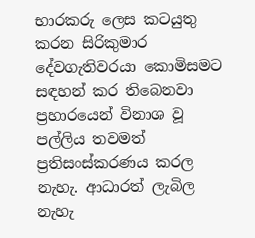භාරකරු ලෙස කටයුතු කරන සිරිකුමාර දේවගැතිවරයා කොමිසමට සඳහන් කර තිබෙනවා ප්‍රහාරයෙන් විනාශ වූ පල්ලිය තවමත් ප්‍රතිසංස්කරණය කරල නැහැ. ආධාරත් ලැබිල නැහැ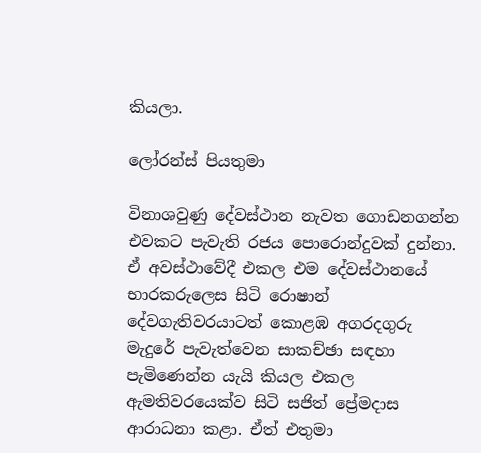කියලා.

ලෝරන්ස් පියතුමා

විනාශවුණු දේවස්ථාන නැවත ගොඩනගන්න එවකට පැවැති රජය පොරොන්දුවක් දුන්නා. ඒ අවස්ථාවේදී එකල එම දේවස්ථානයේ භාරකරුලෙස සිටි රොෂාන් දේවගැතිවරයාටත් කොළඹ අගරදගුරු මැදුරේ පැවැත්වෙන සාකච්ඡා සඳහා පැමිණෙන්න යැයි කියල එකල ඇමතිවරයෙක්ව සිටි සජිත් ප්‍රේමදාස ආරාධනා කළා. ඒත් එතුමා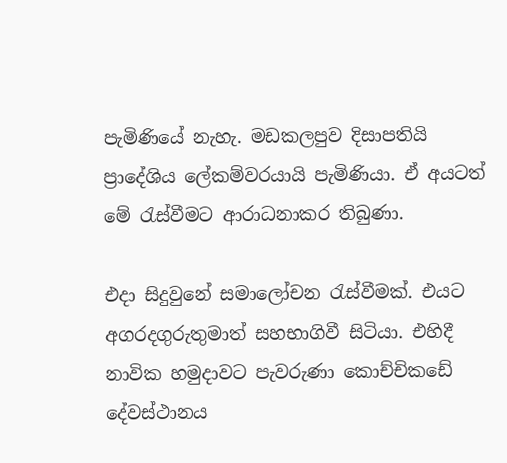පැමිණියේ නැහැ. මඩකලපුව දිසාපතියි ප්‍රාදේශිය ලේකම්වරයායි පැමිණියා. ඒ අයටත් මේ රැස්වීමට ආරාධනාකර තිබුණා.

එදා සිදුවුනේ සමාලෝචන රැස්වීමක්. එයට අගරදගුරුතුමාත් සහභාගිවී සිටියා. එහිදී නාවික හමුදාවට පැවරුණා කොච්චිකඩේ දේවස්ථානය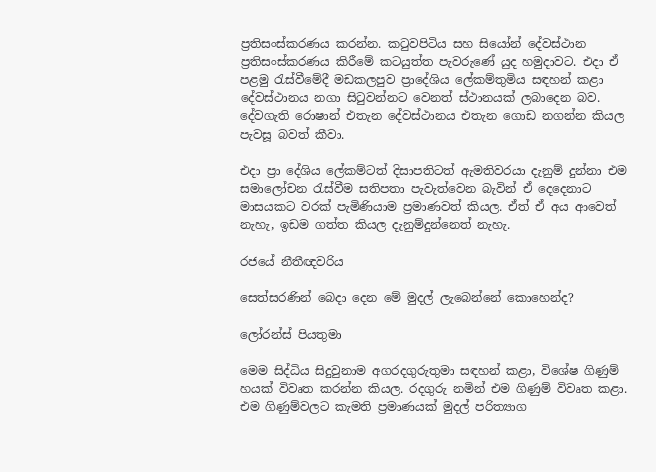ප්‍රතිසංස්කරණය කරන්න. කටුවපිටිය සහ සියෝන් දේවස්ථාන ප්‍රතිසංස්කරණය කිරීමේ කටයුත්ත පැවරුණේ යුද හමුදාවට. එදා ඒ පළමු රැස්වීමේදී මඩකලපුව ප්‍රාදේශිය ලේකම්තුමිය සඳහන් කළා දේවස්ථානය නගා සිටුවන්නට වෙනත් ස්ථානයක් ලබාදෙන බව. දේවගැති රොෂාන් එතැන දේවස්ථානය එතැන ගොඩ නගන්න කියල පැවසූ බවත් කීවා.

එදා ප්‍රා දේශිය ලේකම්ටත් දිසාපතිටත් ඇමතිවරයා දැනුම් දුන්නා එම සමාලෝචන රැස්වීම සතිපතා පැවැත්වෙන බැවින් ඒ දෙදෙනාට මාසයකට වරක් පැමිණියාම ප්‍රමාණවත් කියල. ඒත් ඒ අය ආවෙත් නැහැ, ඉඩම ගත්ත කියල දැනුම්දුන්නෙත් නැහැ.

රජයේ නීතීඥවරිය

සෙත්සරණින් බෙදා දෙන මේ මුදල් ලැබෙන්නේ කොහෙන්ද?

ලෝරන්ස් පියතුමා

මෙම සිද්ධිය සිදුවුනාම අගරදගුරුතුමා සඳහන් කළා, විශේෂ ගිණුම් හයක් විවෘත කරන්න කියල. රදගුරු නමින් එම ගිණුම් විවෘත කළා. එම ගිණුම්වලට කැමති ප්‍රමාණයක් මුදල් පරිත්‍යාග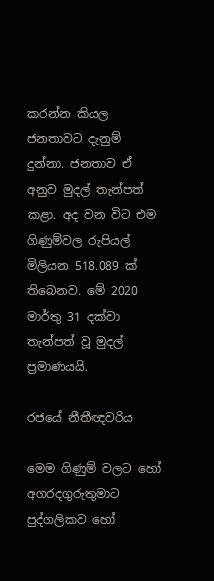කරන්න කියල ජනතාවට දැනුම් දුන්නා. ජනතාව ඒ අනුව මුදල් තැන්පත් කළා. අද වන විට එම ගිණුම්වල රුපියල් මිලියන 518.089 ක් තිබෙනව. මේ 2020 මාර්තු 31 දක්වා තැන්පත් වූ මුදල් ප්‍රමාණයයි.

රජයේ නීතීඥවරිය

මෙම ගිණුම් වලට හෝ අගරදගුරුතුමාට පුද්ගලිකව හෝ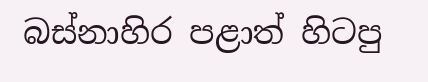බස්නාහිර පළාත් හිටපු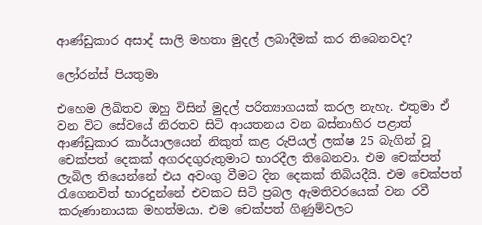ආණ්ඩුකාර අසාද් සාලි මහතා මුදල් ලබාදීමක් කර තිබෙනවද?

ලෝරන්ස් පියතුමා

එහෙම ලිඛිතව ඔහු විසින් මුදල් පරිත්‍යාගයක් කරල නැහැ. එතුමා ඒ වන විට සේවයේ නිරතව සිටි ආයතනය වන බස්නාහිර පළාත් ආණ්ඩුකාර කාර්යාලයෙන් නිකුත් කළ රුපියල් ලක්ෂ 25 බැගින් වූ චෙක්පත් දෙකක් අගරදගුරුතුමාට භාරදීල තිබෙනවා. එම චෙක්පත් ලැබිල තියෙන්නේ එය අවංගු වීමට දින දෙකක් තිබියදීයි. එම චෙක්පත් රැගෙනවිත් භාරදුන්නේ එවකට සිටි ප්‍රබල ඇමතිවරයෙක් වන රවී කරුණානායක මහත්මයා. එම චෙක්පත් ගිණුම්වලට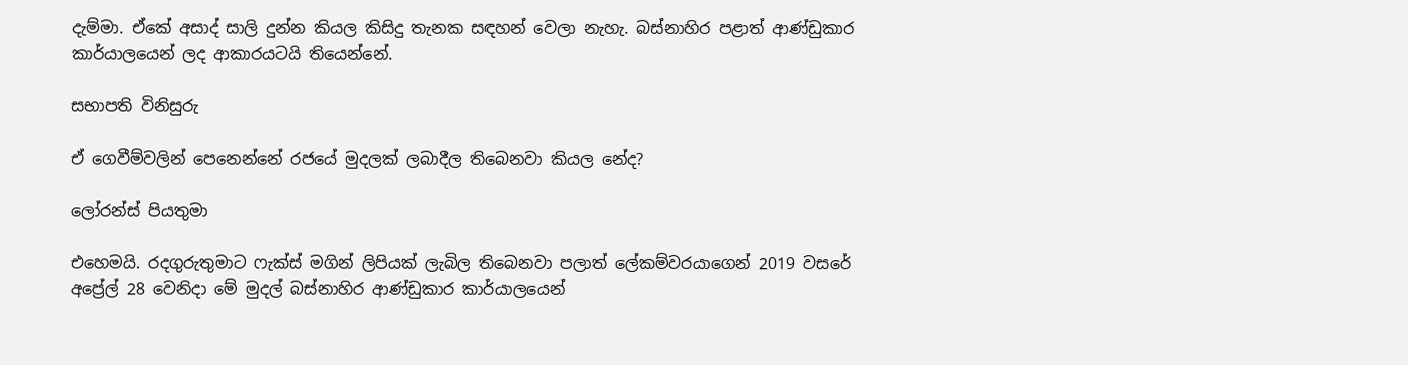දැම්මා. ඒකේ අසාද් සාලි දුන්න කියල කිසිදු තැනක සඳහන් වෙලා නැහැ. බස්නාහිර පළාත් ආණ්ඩුකාර කාර්යාලයෙන් ලද ආකාරයටයි තියෙන්නේ.

සභාපති විනිසුරු

ඒ ගෙවීම්වලින් පෙනෙන්නේ රජයේ මුදලක් ලබාදීල තිබෙනවා කියල නේද?

ලෝරන්ස් පියතුමා

එහෙමයි. රදගුරුතුමාට ෆැක්ස් මගින් ලිපියක් ලැබිල තිබෙනවා පලාත් ලේකම්වරයාගෙන් 2019 වසරේ අප්‍රේල් 28 වෙනිදා මේ මුදල් බස්නාහිර ආණ්ඩුකාර කාර්යාලයෙන්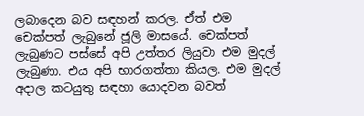ලබාදෙන බව සඳහන් කරල. ඒත් එම චෙක්පත් ලැබුනේ ජූලි මාසයේ. චෙක්පත් ලැබුණට පස්සේ අපි උත්තර ලියුවා එම මුදල් ලැබුණා. එය අපි භාරගත්තා කියල. එම මුදල් අදාල කටයුතු සඳහා යොදවන බවත්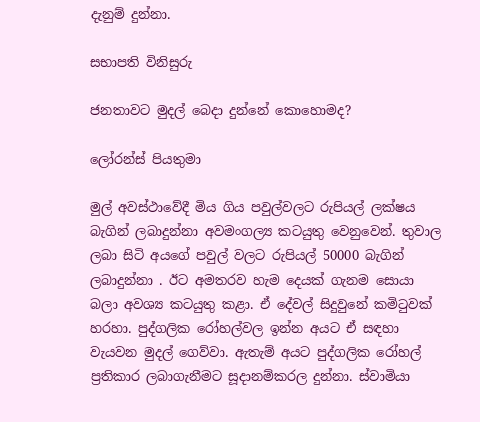දැනුම් දුන්නා.

සභාපති විනිසුරු

ජනතාවට මුදල් බෙදා දුන්නේ කොහොමද?

ලෝරන්ස් පියතුමා

මුල් අවස්ථාවේදී මිය ගිය පවුල්වලට රුපියල් ලක්ෂය බැගින් ලබාදුන්නා අවමංගල්‍ය කටයුතු වෙනුවෙන්. තුවාල ලබා සිටි අයගේ පවුල් වලට රුපියල් 50000 බැගින් ලබාදුන්නා . ඊට අමතරව හැම දෙයක් ගැනම සොයා බලා අවශ්‍ය කටයුතු කළා. ඒ දේවල් සිදුවුනේ කමිටුවක් හරහා. පුද්ගලික රෝහල්වල ඉන්න අයට ඒ සඳහා වැයවන මුදල් ගෙව්වා. ඇතැම් අයට පුද්ගලික රෝහල් ප්‍රතිකාර ලබාගැනීමට සූදානම්කරල දුන්නා. ස්වාමියා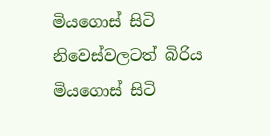මියගොස් සිටි නිවෙස්වලටත් බිරිය මියගොස් සිටි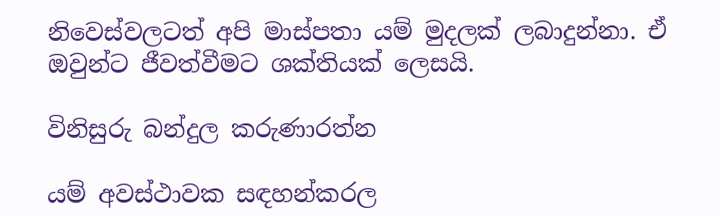නිවෙස්වලටත් අපි මාස්පතා යම් මුදලක් ලබාදුන්නා. ඒ ඔවුන්ට ජීවත්වීමට ශක්තියක් ලෙසයි.

විනිසුරු බන්දුල කරුණාරත්න

යම් අවස්ථාවක සඳහන්කරල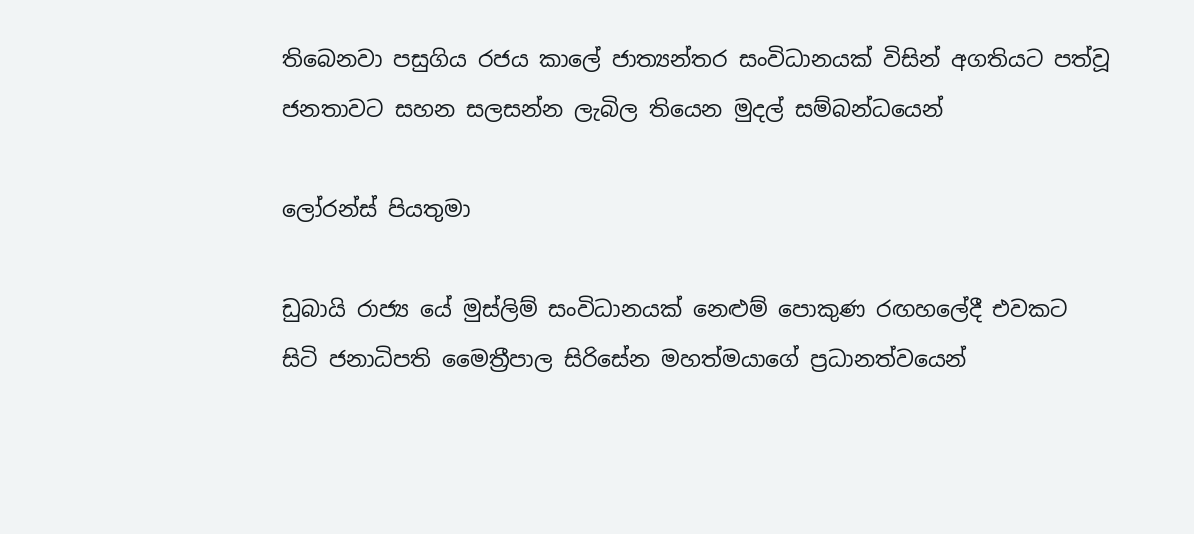තිබෙනවා පසුගිය රජය කාලේ ජාත්‍යන්තර සංවිධානයක් විසින් අගතියට පත්වූ ජනතාවට සහන සලසන්න ලැබිල තියෙන මුදල් සම්බන්ධයෙන්

ලෝරන්ස් පියතුමා

ඩුබායි රාජ්‍ය යේ මුස්ලිම් සංවිධානයක් නෙළුම් පොකුණ රඟහලේදී එවකට සිටි ජනාධිපති මෛත්‍රීපාල සිරිසේන මහත්මයාගේ ප්‍රධානත්වයෙන්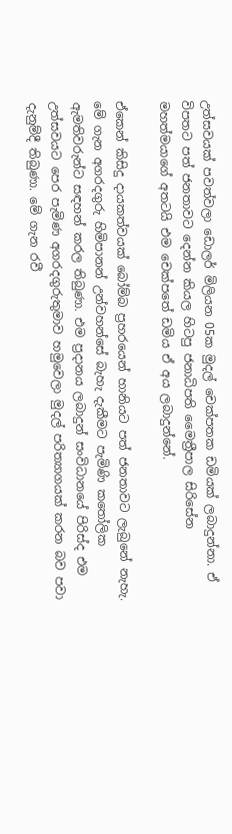උත්සවයක් පවත්වලා ඩොලර් මිලියන 05ක මුදල් චෙක්පතක ඩමියක් ලබාදුන්නා. ඒ විපතට පත් ජනතාවට දෙන්න කියල හිටපු ජනාධිපති මෛත්‍රීපාල සිරිසේන මහත්මයාගේ අතටයි එම චෙක්පතේ ඩමිය ඒ අය ලබාදුන්නේ.

ඒකෙන් කිසිදු දායකත්වයක් බෝම්බ ප්‍රහරයෙන් හානියට පත් ජනතාවට ලැබුනේ නැහැ. මේ ගැන අගරදගුරු හිමිපානන් උන්වහන්සේ බැහැ දැකීමට පැමිණි කතෝලික ඇමතිවරුන්ට සඳහන් කරල තිබුණා. එම ප්‍රදානය ලබාදුන් සංවිධානයේ පිරිස්ද එම උත්සවයට පෙර පැමිණ අගරදගුරුතුමාව හමුවෙලා මුදල් පරිත්‍යාගයක් කරන බව පවා දැනුම්දී තිබුණා. මේ ගැන රවී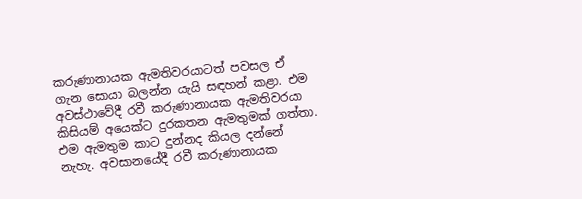කරුණානායක ඇමතිවරයාටත් පවසල ඒ ගැන සොයා බලන්න යැයි සඳහන් කළා. එම අවස්ථාවේදී රවී කරුණානායක ඇමතිවරයා කිසියම් අයෙක්ට දුරකතන ඇමතුමක් ගත්තා. එම ඇමතුම කාට දුන්නද කියල දන්නේ නැහැ. අවසානයේදී රවී කරුණානායක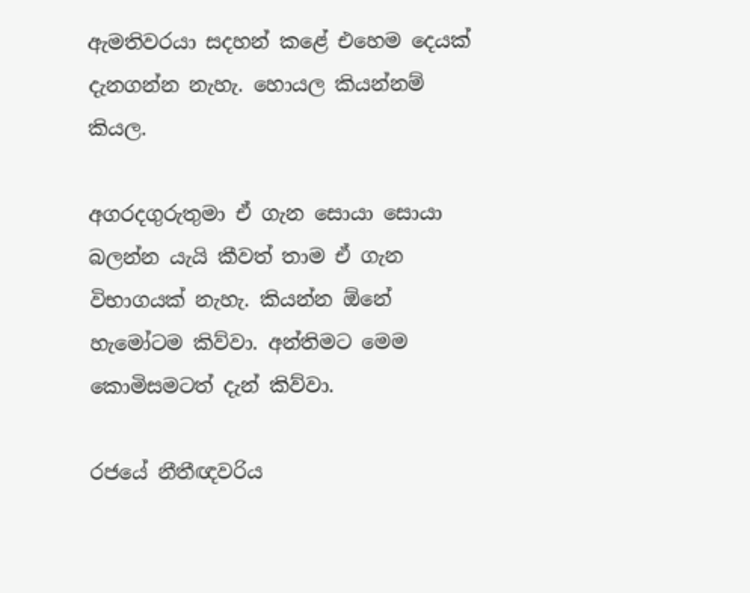ඇමතිවරයා සදහන් කළේ එහෙම දෙයක් දැනගන්න නැහැ. හොයල කියන්නම් කියල.

අගරදගුරුතුමා ඒ ගැන සොයා සොයා බලන්න යැයි කීවත් තාම ඒ ගැන විභාගයක් නැහැ. කියන්න ඕනේ හැමෝටම කිව්වා. අන්තිමට මෙම කොමිසමටත් දැන් කිව්වා.

රජයේ නීතීඥවරිය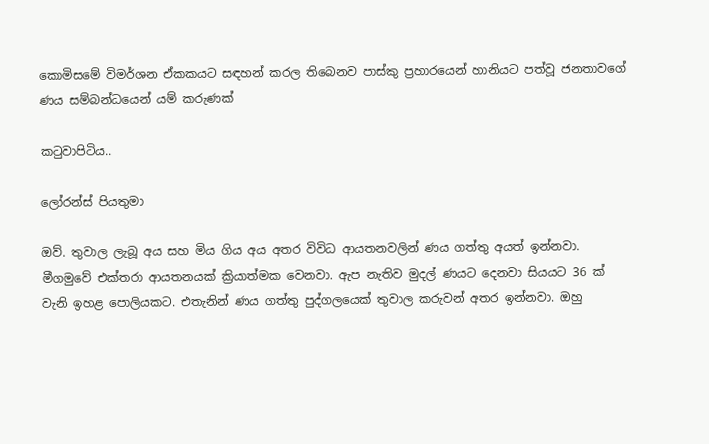කොමිසමේ විමර්ශන ඒකකයට සඳහන් කරල තිබෙනව පාස්කු ප්‍රහාරයෙන් හානියට පත්වූ ජනතාවගේ ණය සම්බන්ධයෙන් යම් කරුණක්

කටුවාපිටිය..

ලෝරන්ස් පියතුමා

ඔව්. තුවාල ලැබූ අය සහ මිය ගිය අය අතර විවිධ ආයතනවලින් ණය ගත්තු අයත් ඉන්නවා. මීගමුවේ එක්තරා ආයතනයක් ක්‍රියාත්මක වෙනවා. ඇප නැතිව මුදල් ණයට දෙනවා සියයට 36 ක් වැනි ඉහළ පොලියකට. එතැනින් ණය ගත්තු පුද්ගලයෙක් තුවාල කරුවන් අතර ඉන්නවා. ඔහු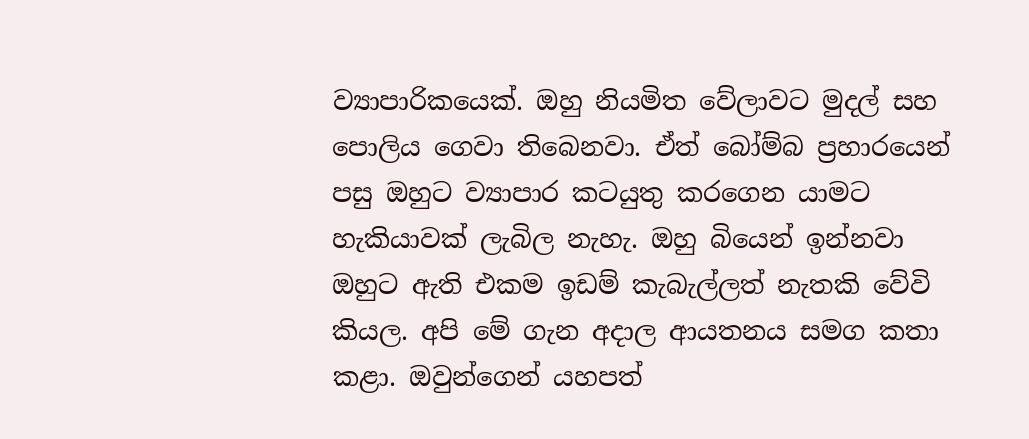ව්‍යාපාරිකයෙක්. ඔහු නියමිත වේලාවට මුදල් සහ පොලිය ගෙවා තිබෙනවා. ඒත් බෝම්බ ප්‍රහාරයෙන් පසු ඔහුට ව්‍යාපාර කටයුතු කරගෙන යාමට හැකියාවක් ලැබිල නැහැ. ඔහු බියෙන් ඉන්නවා ඔහුට ඇති එකම ඉඩම් කැබැල්ලත් නැතකි වේවි කියල. අපි මේ ගැන අදාල ආයතනය සමග කතා කළා. ඔවුන්ගෙන් යහපත්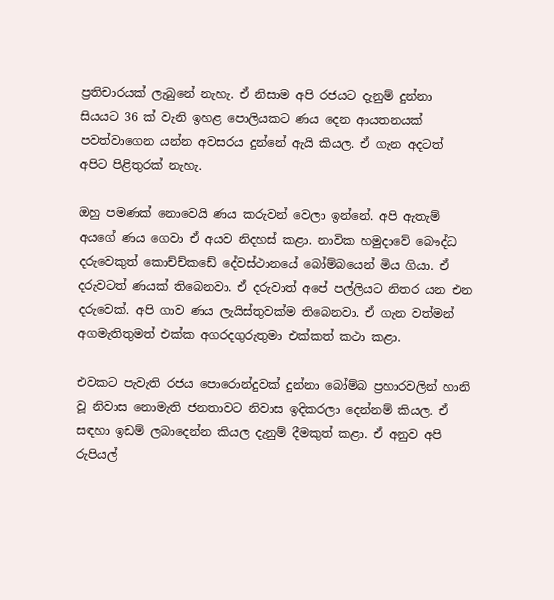ප්‍රතිචාරයක් ලැබුනේ නැහැ. ඒ නිසාම අපි රජයට දැනුම් දුන්නා සියයට 36 ක් වැනි ඉහළ පොලියකට ණය දෙන ආයතනයක් පවත්වාගෙන යන්න අවසරය දුන්නේ ඇයි කියල. ඒ ගැන අදටත් අපිට පිළිතුරක් නැහැ.

ඔහු පමණක් නොවෙයි ණය කරුවන් වෙලා ඉන්නේ. අපි ඇතැම් අයගේ ණය ගෙවා ඒ අයව නිදහස් කළා. නාවික හමුදාවේ බෞද්ධ දරුවෙකුත් කොච්ච්කඩේ දේවස්ථානයේ බෝම්බයෙන් මිය ගියා. ඒ දරුවටත් ණයක් තිබෙනවා. ඒ දරුවාත් අපේ පල්ලියට නිතර යන එන දරුවෙක්. අපි ගාව ණය ලැයිස්තුවක්ම තිබෙනවා. ඒ ගැන වත්මන් අගමැතිතුමත් එක්ක අගරදගුරුතුමා එක්කත් කථා කළා.

එවකට පැවැති රජය පොරොන්දුවක් දුන්නා බෝම්බ ප්‍රහාරවලින් හානි වූ නිවාස නොමැති ජනතාවට නිවාස ඉදිකරලා දෙන්නම් කියල. ඒ සඳහා ඉඩම් ලබාදෙන්න කියල දැනුම් දීමකුත් කළා. ඒ අනුව අපි රුපියල්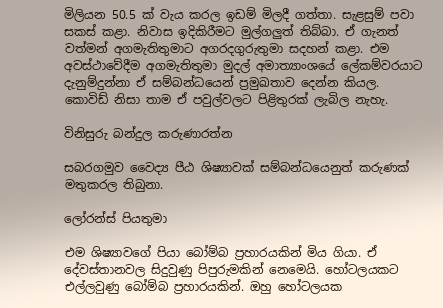මිලියන 50.5 ක් වැය කරල ඉඩම් මිලදී ගත්තා. සැළසුම් පවා සකස් කළා. නිවාස ඉදිකිරීමට මුල්ගලුත් තිබ්බා. ඒ ගැනත් වත්මන් අගමැතිතුමාට අගරදගුරුතුමා සදහන් කළා. එම අවස්ථාවේදීම අගමැතිතුමා මුදල් අමාත්‍යාංශයේ ලේකම්වරයාට දැනුම්දුන්නා ඒ සම්බන්ධයෙන් ප්‍රමුඛතාව දෙන්න කියල. කොවිඩ් නිසා තාම ඒ පවුල්වලට පිළිතුරක් ලැබිල නැහැ.

විනිසුරු බන්දුල කරුණාරත්න

සබරගමුව වෛද්‍ය පීඨ ශිෂ්‍යාවක් සම්බන්ධයෙනුත් කරුණක් මතුකරල තිබුනා.

ලෝරන්ස් පියතුමා

එම ශිෂ්‍යාවගේ පියා බෝම්බ ප්‍රහාරයකින් මිය ගියා. ඒ දේවස්තානවල සිදුවුණු පිපුරුමකින් නෙමෙයි. හෝටලයකට එල්ලවුණු බෝම්බ ප්‍රහාරයකින්. ඔහු හෝටලයක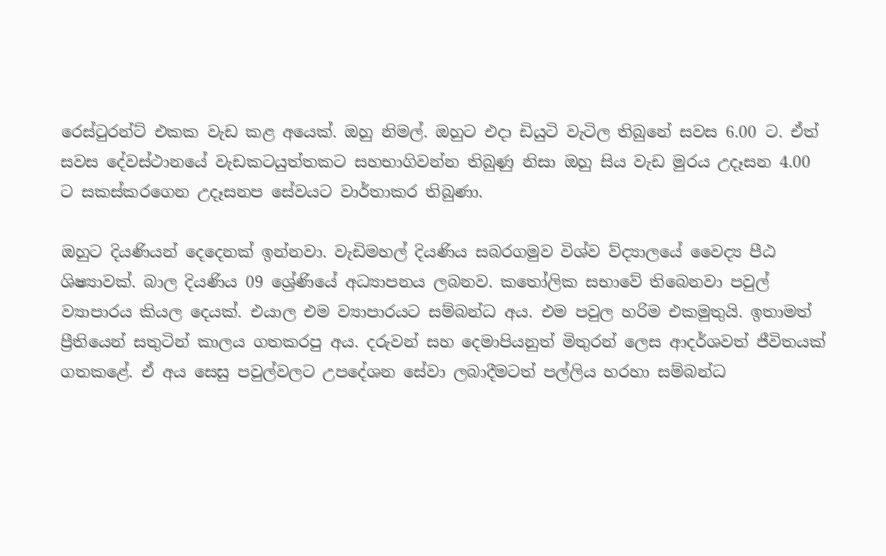රෙස්ටුරන්ට් එකක වැඩ කළ අයෙක්. ඔහු නිමල්. ඔහුට එදා ඩියුටි වැටිල තිබුනේ සවස 6.00 ට. ඒත් සවස දේවස්ථානයේ වැඩකටයුත්තකට සහභාගිවන්න තිබුණු නිසා ඔහු සිය වැඩ මුරය උදෑසන 4.00 ට සකස්කරගෙන උදෑසනප සේවයට වාර්තාකර තිබුණා.

ඔහුට දියණියන් දෙදෙනක් ඉන්නවා. වැඩිමහල් දියණිය සබරගමුව විශ්ව ව්ද්‍යාලයේ වෛද්‍ය පීඨ ශිෂ්‍යාවක්. බාල දියණිය 09 ශ්‍රේණියේ අධ්‍යාපනය ලබනව. කතෝලික සභාවේ තිබෙනවා පවුල් ව්‍යාපාරය කියල දෙයක්. එයාල එම ව්‍යාපාරයට සම්බන්ධ අය. එම පවුල හරිම එකමුතුයි. ඉතාමත් ප්‍රීතියෙන් සතුටින් කාලය ගතකරපු අය. දරුවන් සහ දෙමාපියනුත් මිතුරන් ලෙස ආදර්ශවත් ජීවිතයක් ගතකළේ. ඒ අය සෙසු පවුල්වලට උපදේශන සේවා ලබාදීමටත් පල්ලිය හරහා සම්බන්ධ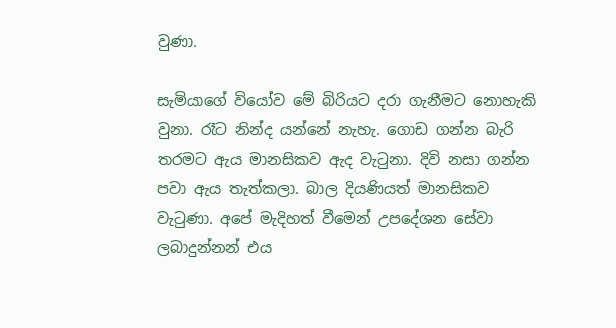වුණා.

සැමියාගේ වියෝව මේ බිරියට දරා ගැනීමට නොහැකි වුනා. රෑට නින්ද යන්නේ නැහැ. ගොඩ ගන්න බැරි තරමට ඇය මානසිකව ඇද වැටුනා. දිවි නසා ගන්න පවා ඇය තැත්කලා. බාල දියණියත් මානසිකව වැටුණා. අපේ මැදිහත් වීමෙන් උපදේශන සේවා ලබාදුන්නන් එය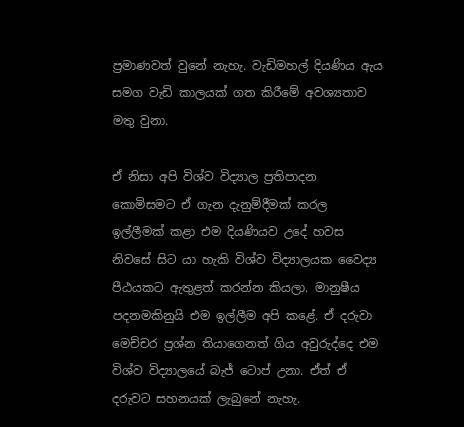ප්‍රමාණවත් වුනේ නැහැ. වැඩිමහල් දියණිය ඇය සමග වැඩි කාලයක් ගත කිරීමේ අවශ්‍යතාව මතු වුනා.

ඒ නිසා අපි විශ්ව විද්‍යාල ප්‍රතිපාදන කොමිසමට ඒ ගැන දැනුම්දීමක් කරල ඉල්ලීමක් කළා එම දියණියව උදේ හවස නිවසේ සිට යා හැකි විශ්ව විද්‍යාලයක වෛද්‍ය පීඨයකට ඇතුළත් කරන්න කියලා. මානුෂීය පදනමකිනුයි එම ඉල්ලීම අපි කළේ. ඒ දරුවා මෙච්චර ප්‍රශ්න තියාගෙනත් ගිය අවුරුද්දෙ එම විශ්ව විද්‍යාලයේ බැජ් ටොප් උනා. ඒත් ඒ දරුවට සහනයක් ලැබුනේ නැහැ.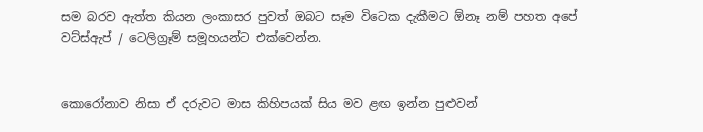සම බරව ඇත්ත කියන ලංකාසර පුවත් ඔබට සෑම විටෙක දැකීමට ඕනෑ නම් පහත අපේ වට්ස්ඇප් / ටෙලිග්‍රෑම් සමූහයන්ට එක්වෙන්න.


කොරෝනාව නිසා ඒ දරුවට මාස කිහිපයක් සිය මව ළඟ ඉන්න පුළුවන්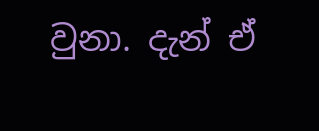වුනා. දැන් ඒ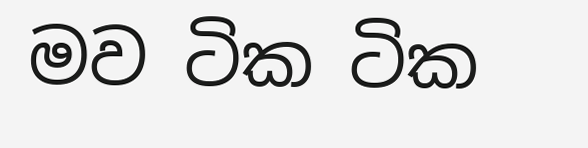මව ටික ටික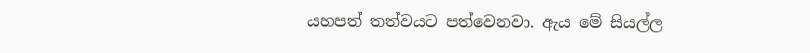යහපත් තත්වයට පත්වෙනවා. ඇය මේ සියල්ල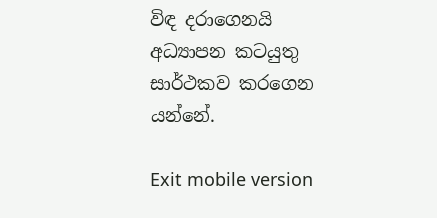විඳ දරාගෙනයි අධ්‍යාපන කටයුතු සාර්ථකව කරගෙන යන්නේ.

Exit mobile version